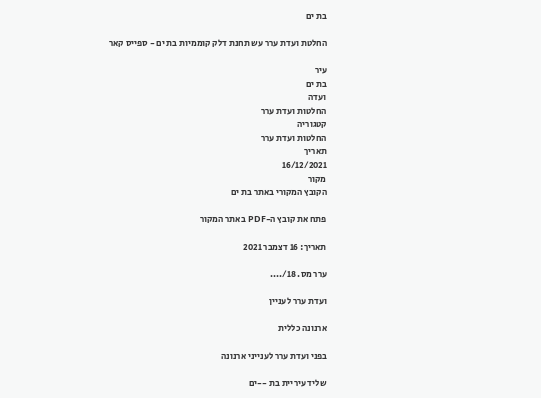בת ים

החלטת ועדת ערר עש תחנת דלק קוממיות בת ים - ספייס קאר

עיר
בת ים
ועדה
החלטות ועדת ערר
קטגוריה
החלטות ועדת ערר
תאריך
16/12/2021
מקור
הקובץ המקורי באתר בת ים

פתח את קובץ ה-PDF באתר המקור

תאריך: 16 דצמבר 2021

ערר מס. 18/....

ועדת ערר לעניין

ארנונה כללית

בפני ועדת ערר לענייני ארנונה

שליד עיריית בת --ים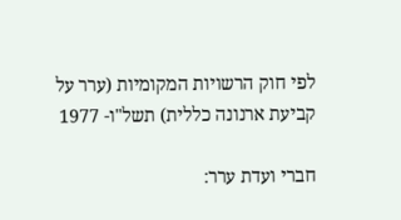לפי חוק הרשויות המקומיות (ערר על קביעת ארנונה כללית) תשל"ו- 1977

חברי ועדת ערר: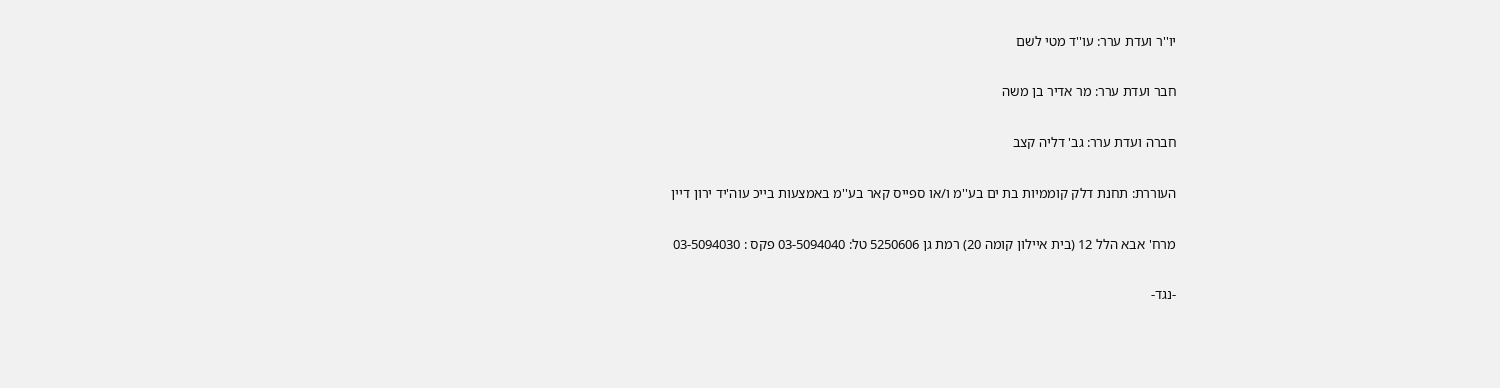יו''ר ועדת ערר: עו''ד מטי לשם

חבר ועדת ערר: מר אדיר בן משה

חברה ועדת ערר: גב' דליה קצב

העוררת: תחנת דלק קוממיות בת ים בע''מ ו/או ספייס קאר בע''מ באמצעות בייכ עוה'יד ירון דיין

מרח' אבא הלל 12 (בית איילון קומה 20) רמת גן 5250606 טל: 03-5094040 פקס : 03-5094030

-נגד-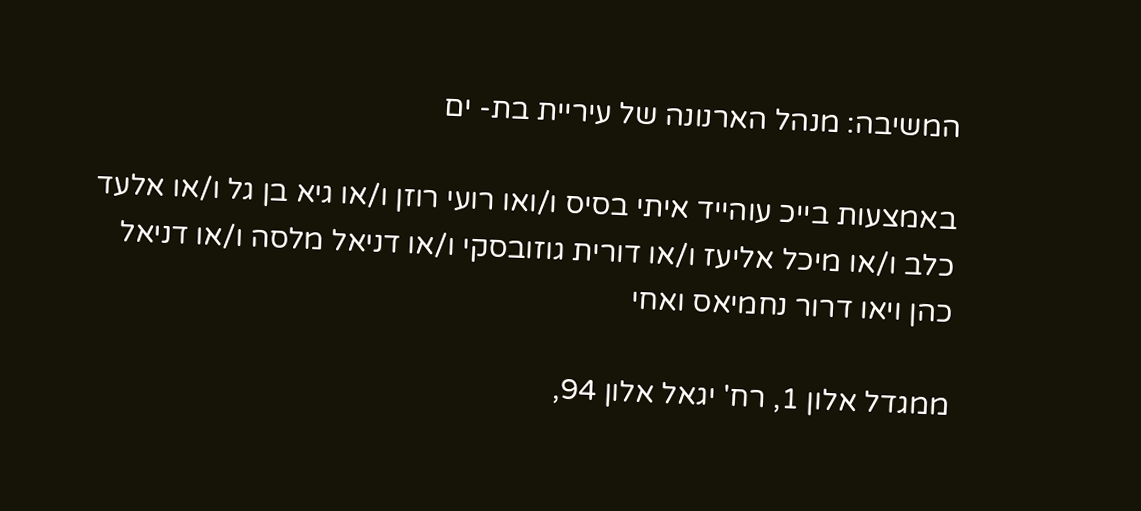המשיבה: מנהל הארנונה של עיריית בת- ים

באמצעות בייכ עוהייד איתי בסיס ו/ואו רועי רוזן ו/או גיא בן גל ו/או אלעד כלב ו/או מיכל אליעז ו/או דורית גוזובסקי ו/או דניאל מלסה ו/או דניאל כהן ויאו דרור נחמיאס ואחי

ממגדל אלון 1, רח' יגאל אלון 94,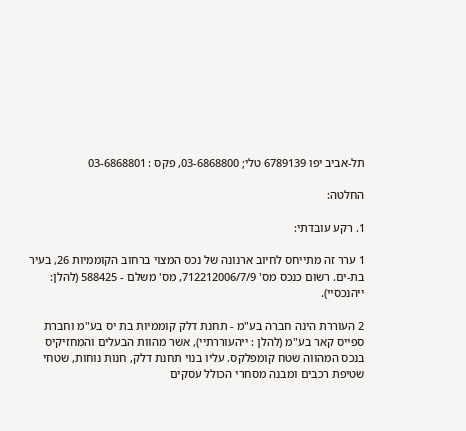תל-אביב יפו 6789139 טלי; 03-6868800, פקס : 03-6868801

החלטה:

1. רקע עובדתי:

1 ערר זה מתייחס לחיוב ארנונה של נכס המצוי ברחוב הקוממיות 26, בעיר בת-ים. רשום כנכס מס' 712212006/7/9, מס' משלם - 588425 (להלן: ייהנכסיי).

2 העוררת הינה חברה בע"מ - תחנת דלק קוממיות בת יס בע"מ וחברת ספייס קאר בע"מ (להלן : ייהעוררתיי), אשר מהוות הבעלים והמחזיקיס בנכס המהווה שטח קומפלקס. עליו בנוי תחנת דלק, חנות נוחות, שטחי שטיפת רכבים ומבנה מסחרי הכולל עסקים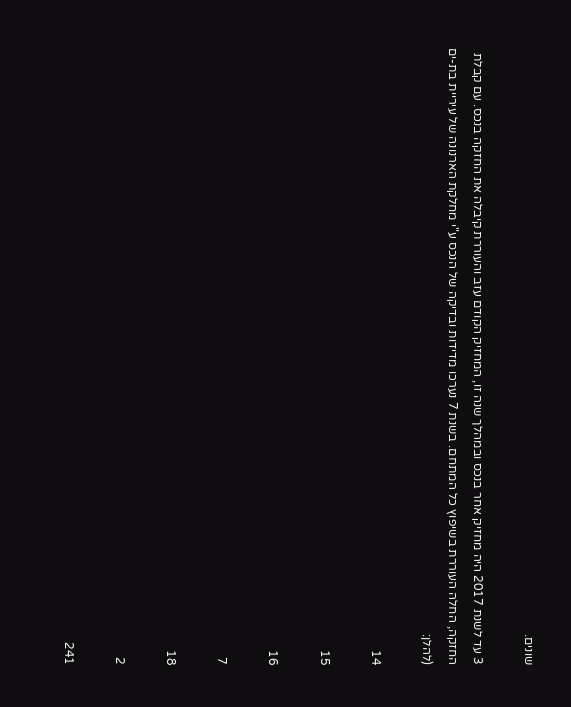שונים.

3 עד לשנת 2017 היה מחזיק אחר בנכס ובמהלך שנה זו, המחזיק הקודם עזב והעוררת קיבלה את החזקה בנכס. עם קבלת החזקה, החלה העוררת בשיפוץ כל המתחם. בשנת 7 נערכו מדידות ובדיקה של הנכס ע"י מחלקת הארנונה של עיריית בת-ים (להלן:

14

15

16

7

18

2

241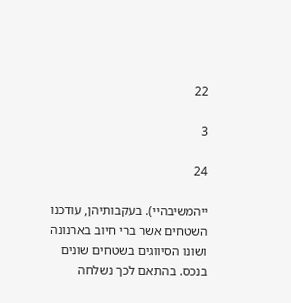22

3

24

ייהמשיבהיי). בעקבותיהן, עודכנו השטחים אשר ברי חיוב בארנונה ושונו הסיווגים בשטחים שונים בנכס. בהתאם לכך נשלחה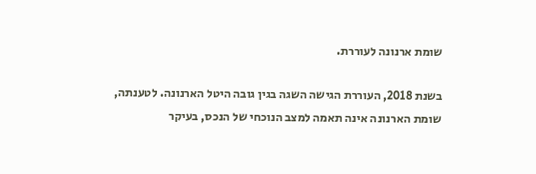שומת ארנונה לעוררת.

בשנת 2018, העוררת הגישה השגה בגין גובה היטל הארנונה. לטענתה, שומת הארנונה אינה תאמה למצב הנוכחי של הנכס, בעיקר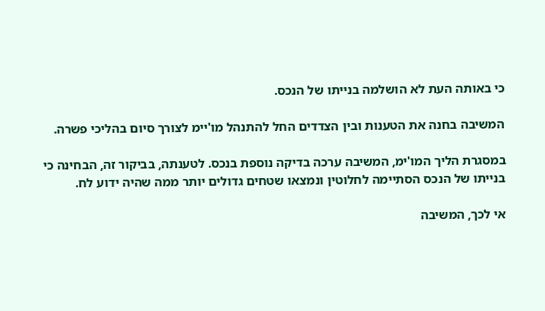כי באותה העת לא הושלמה בנייתו של הנכס.

המשיבה בחנה את הטענות ובין הצדדים החל להתנהל מו'יימ לצורך סיום בהליכי פשרה.

במסגרת הליך המו'ימ, המשיבה ערכה בדיקה נוספת בנכס. לטענתה, בביקור זה, הבחינה כי בנייתו של הנכס הסתיימה לחלוטין ונמצאו שטחים גדולים יותר ממה שהיה ידוע לח.

אי לכך, המשיבה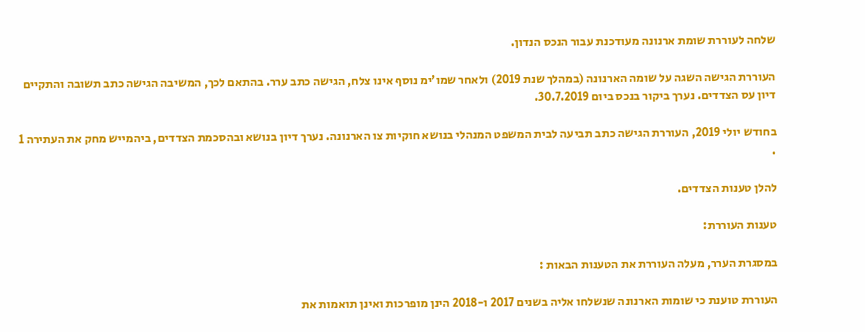שלחה לעוררת שומת ארנונה מעודכנת עבור הנכס הנדון.

העוררת הגישה השגה על שומה הארנונה (במהלך שנת 2019) ולאחר שמו'ימ נוסף אינו צלח, הגישה כתב ערר. בהתאם לכך, המשיבה הגישה כתב תשובה והתקיים דיון עס הצדדים. נערך ביקור בנכס ביום 30.7.2019.

בחודש יולי 2019, העוררת הגישה כתב תביעה לבית המשפט המנהלי בנושא חוקיות צו הארנונה. נערך דיון בנושא ובהסכמת הצדדים, ביהמייש מחק את העתירה 1 .

להלן טענות הצדדים.

טענות העוררת:

במסגרת הערר, מעלה העוררת את הטענות הבאות :

העוררת טוענת כי שומות הארנונה שנשלחו אליה בשנים 2017 ו-2018 הינן מופרכות ואינן תואמות את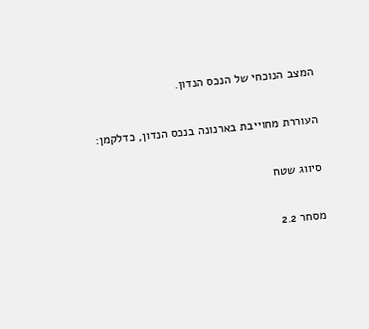המצב הנוכחי של הנכס הנדון.

העוררת מחוייבת בארנונה בנכס הנדון, כדלקמן:

סיווג שטח

מסחר 2.2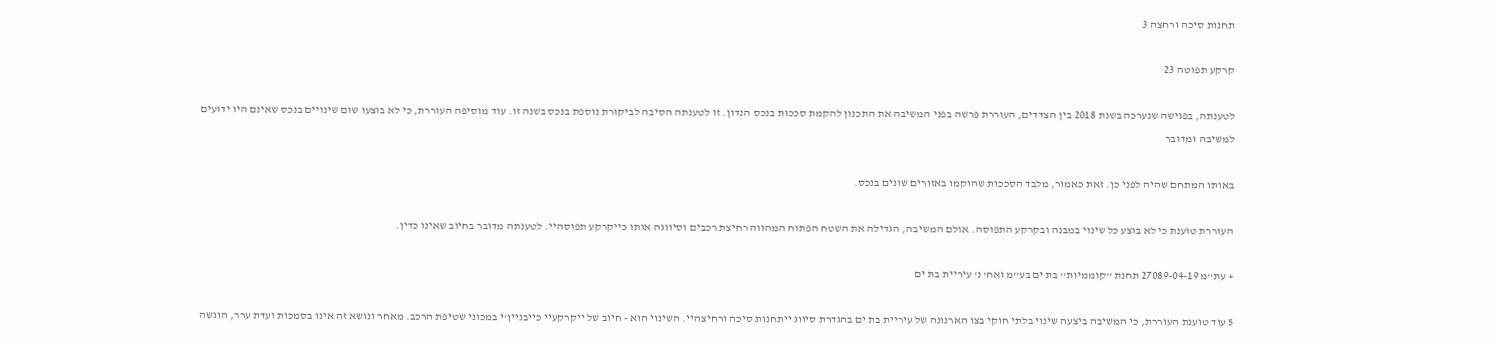תחנות סיכה ורחצה 3

קרקע תפוטה 23

לטענתה, בפגישה שנערכה בשנת 2018 בין הצדדים, העוררת פרשה בפני המשיבה את התכנון להקמת סככות בנכס הנדון. זו לטענתה הסיבה לביקורת נוספת בנכס בשנה זו. עוד מוסיפה העוררת, כי לא בוצעו שום שינויים בנכס שאינם היו ידועים למשיבה ומדובר

באותו המתחם שהיה לפני כן. זאת כאמור, מלבד הסככות שהוקמו באזורים שונים בנכס.

העוררת טוענת כי לא בוצע כל שינוי במבנה ובקרקע התפוסה. אולם המשיבה, הגדילה את השטח הפתוח המהווה רחיצת רכבים וסיווגה אותו כייקרקע תפוסהיי. לטענתה מדובר בחיוב שאינו כדין.

+ עת''מ 27089-04-19 תחנת ''קוממיות'' בת ים בע''מ ואח' נ' עיריית בת ים

5 עוד טוענת העוררת, כי המשיבה ביצעה שינוי בלתי חוקי בצו הארנונה של עיריית בת ים בהגדרת סיווג ייתחנות סיכה ורחיצהיי. השינוי הוא - חיוב של ייקרקעיי כייבניין'י במכוני שטיפת הרכב. מאחר ונושא זה אינו בסמכות ועדת ערר, הוגשה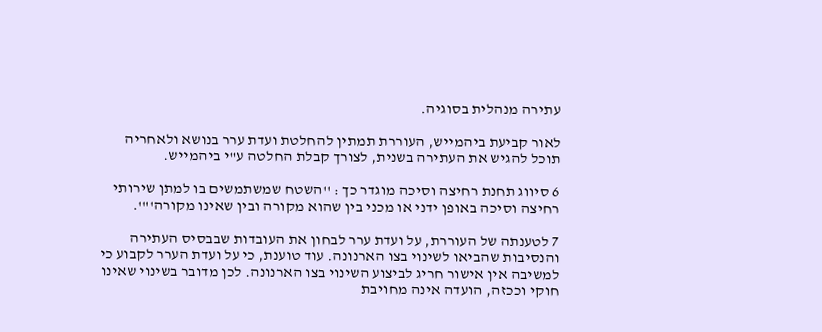עתירה מנהלית בסוגיה.

לאור קביעת ביהמייש, העוררת תמתין להחלטת ועדת ערר בנושא ולאחריה תוכל להגיש את העתירה בשנית, לצורך קבלת החלטה ע"י ביהמייש.

6 סיווג תחנת רחיצה וסיכה מוגדר כך : ''השטח שמשתמשים בו למתן שירותי רחיצה וסיכה באופן ידני או מכני בין שהוא מקורה ובין שאינו מקורה'"'.

7 לטענתה של העוררת, על ועדת ערר לבחון את העובדות שבבסיס העתירה והנסיבות שהביאו לשינוי בצו הארנונה. עוד טוענת, כי על ועדת הערר לקבוע כי למשיבה אין אישור חריג לביצוע השינוי בצו הארנונה. לכן מדובר בשינוי שאינו חוקי וככזה, הועדה אינה מחויבת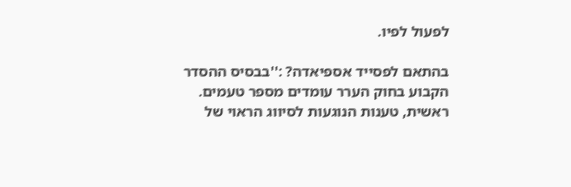לפעול לפיו.

בהתאם לפסייד אספיאדה? :''בבסיס ההסדר הקבוע בחוק הערר עומדים מספר טעמים. ראשית, טענות הנוגעות לסיווג הראוי של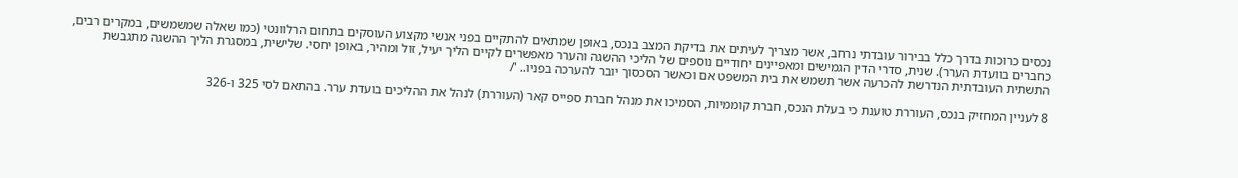נכסים כרוכות בדרך כלל בבירור עובדתי נרחב, אשר מצריך לעיתים את בדיקת המצב בנכס, באופן שמתאים להתקיים בפני אנשי מקצוע העוסקים בתחום הרלוונטי (כמו שאלה שמשמשים, במקרים רבים, כחברים בוועדת הערר). שנית, סדרי הדין הגמישים ומאפיינים יחודיים נוספים של הליכי ההשגה והערר מאפשרים לקיים הליך יעיל, זול ומהיר, באופן יחסי. שלישית, במסגרת הליך ההשגה מתגבשת התשתית העובדתית הנדרשת להכרעה אשר תשמש את בית המשפט אם וכאשר הסכסוך יובר להערכה בפניו.. '/

8 לעניין המחזיק בנכס, העוררת טוענת כי בעלת הנכס, חברת קוממיות, הסמיכו את מנהל חברת ספייס קאר (העוררת) לנהל את ההליכים בועדת ערר. בהתאם לסי 325 ו-326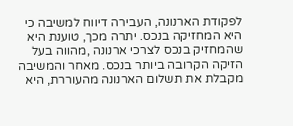לפקודת הארנונה, העבירה דיווח למשיבה כי היא המחזיקה בנכס. יתרה מכך, טוענת היא שהמחזיק בנכס לצרכי ארנונה ,מהווה בעל הזיקה הקרובה ביותר בנכס. מאחר והמשיבה מקבלת את תשלום הארנונה מהעוררת, היא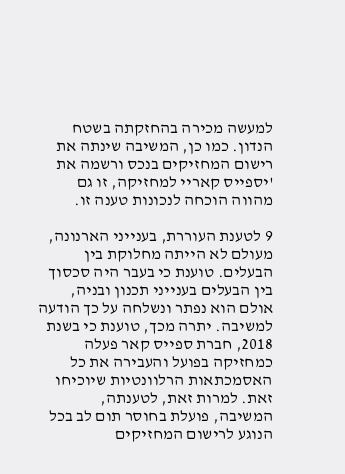למעשה מכירה בהחזקתה בשטח הנדון. כמו כן, המשיבה שינתה את רישום המחזיקים בנכס ורשמה את 'יספייס קאריי למחזיקה, זו גם מהווה הוכחה לנכונות טענה זו.

9 לטענת העוררת, בענייני הארנונה, מעולם לא הייתה מחלוקת בין הבעלים. טוענת כי בעבר היה סכסוך בין הבעלים בענייני תכנון ובניה, אולם הוא נפתר ונשלחה על כך הודעה למשיבה. יתרה מכך, טוענת כי בשנת 2018, חברת ספייס קאר פעלה כמחזיקה בפועל והעבירה את כל האסמכתאות הרלוונטיות שיוכיחו זאת. למרות זאת, לטענתה, המשיבה, פועלת בחוסר תום לב בכל הנוגע לרישום המחזיקים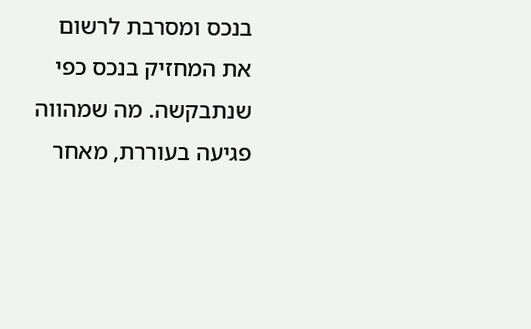בנכס ומסרבת לרשום את המחזיק בנכס כפי שנתבקשה. מה שמהווה פגיעה בעוררת, מאחר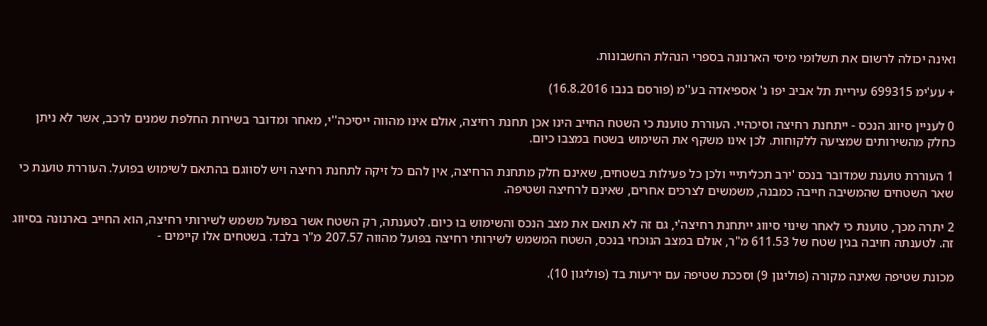ואינה יכולה לרשום את תשלומי מיסי הארנונה בספרי הנהלת החשבונות.

+ עע'ימ 699315 עיריית תל אביב יפו נ' אספיאדה בע''מ (פורסם בנבו 16.8.2016)

0 לעניין סיווג הנכס - ייתחנת רחיצה וסיכהיי. העוררת טוענת כי השטח החייב הינו אכן תחנת רחיצה, אולם אינו מהווה ייסיכה''י, מאחר ומדובר בשירות החלפת שמנים לרכב, אשר לא ניתן כחלק מהשירותים שמציעה ללקוחות. לכן אינו משקף את השימוש בשטח במצבו כיום.

1 העוררת טוענת שמדובר בנכס 'ירב תכליתייי ולכן כל פעילות בשטחים, שאינם חלק מתחנת הרחיצה, אין להם כל זיקה לתחנת רחיצה ויש לסווגם בהתאם לשימוש בפועל. העוררת טוענת כי שאר השטחים שהמשיבה חייבה כמבנה, משמשים לצרכים אחרים, שאינם לרחיצה ושטיפה.

2 יתרה מכך, טוענת כי לאחר שינוי סיווג ייתחנת רחיצה'י, גם זה לא תואם את מצב הנכס והשימוש בו כיום. לטענתה, רק השטח אשר בפועל משמש לשירותי רחיצה, הוא החייב בארנונה בסיווג זה. לטענתה חויבה בגין שטח של 611.53 מ"ר, אולם במצב הנוכחי בנכס, השטח המשמש לשירותי רחיצה בפועל מהווה 207.57 מ"ר בלבד. בשטחים אלו קיימים -

מכונת שטיפה שאינה מקורה (פוליגון 9) וסככת שטיפה עם יריעות בד (פוליגון 10).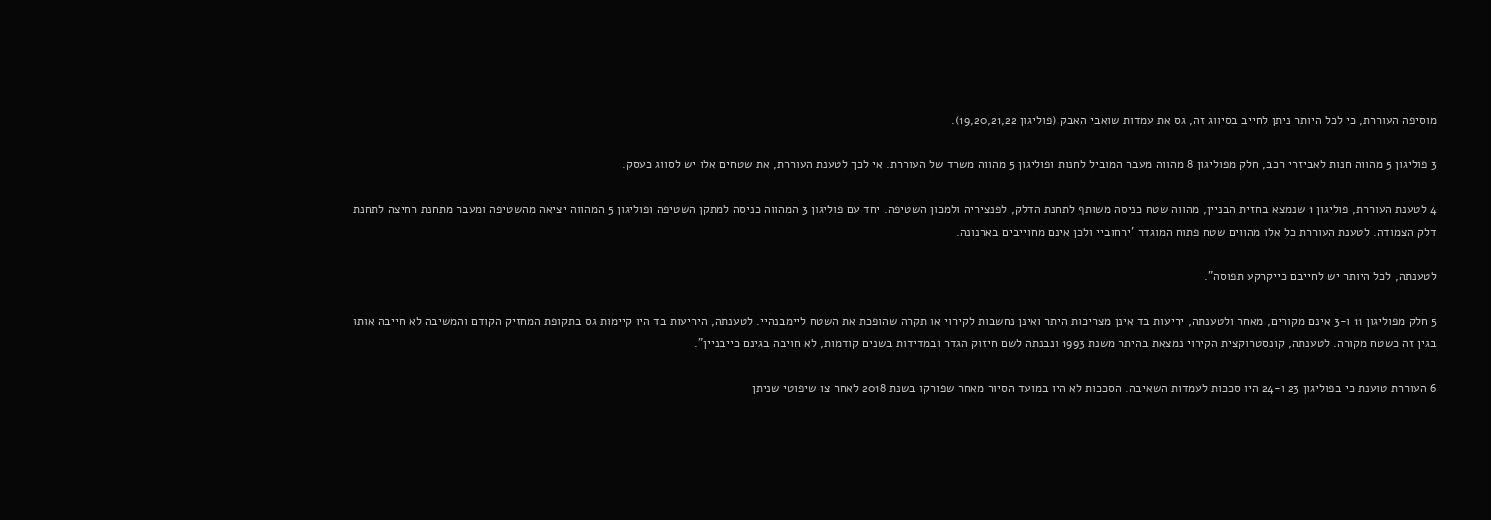מוסיפה העוררת, כי לכל היותר ניתן לחייב בסיווג זה, גס את עמדות שואבי האבק (פוליגון 19,20,21,22).

3 פוליגון 5 מהווה חנות לאביזרי רכב, חלק מפוליגון 8 מהווה מעבר המוביל לחנות ופוליגון 5 מהווה משרד של העוררת. אי לכך לטענת העוררת, את שטחים אלו יש לסווג כעסק.

4 לטענת העוררת, פוליגון 1 שנמצא בחזית הבניין, מהווה שטח כניסה משותף לתחנת הדלק, לפנציריה ולמכון השטיפה. יחד עם פוליגון 3 המהווה כניסה למתקן השטיפה ופוליגון 5 המהווה יציאה מהשטיפה ומעבר מתחנת רחיצה לתחנת דלק הצמודה. לטענת העוררת כל אלו מהווים שטח פתוח המוגדר 'ירחוביי ולכן אינם מחוייבים בארנונה.

לטענתה, לכל היותר יש לחייבם כייקרקע תפוסה".

5 חלק מפוליגון 11 ו-3 אינם מקורים, מאחר ולטענתה, יריעות בד אינן מצריכות היתר ואינן נחשבות לקירוי או תקרה שהופכת את השטח ליימבנהיי. לטענתה, היריעות בד היו קיימות גס בתקופת המחזיק הקודם והמשיבה לא חייבה אותו בגין זה כשטח מקורה. לטענתה, קונסטרוקצית הקירוי נמצאת בהיתר משנת 1993 ונבנתה לשם חיזוק הגדר ובמדידות בשנים קודמות, לא חויבה בגינם כייבניין".

6 העוררת טוענת כי בפוליגון 23 ו-24 היו סככות לעמדות השאיבה. הסככות לא היו במועד הסיור מאחר שפורקו בשנת 2018 לאחר צו שיפוטי שניתן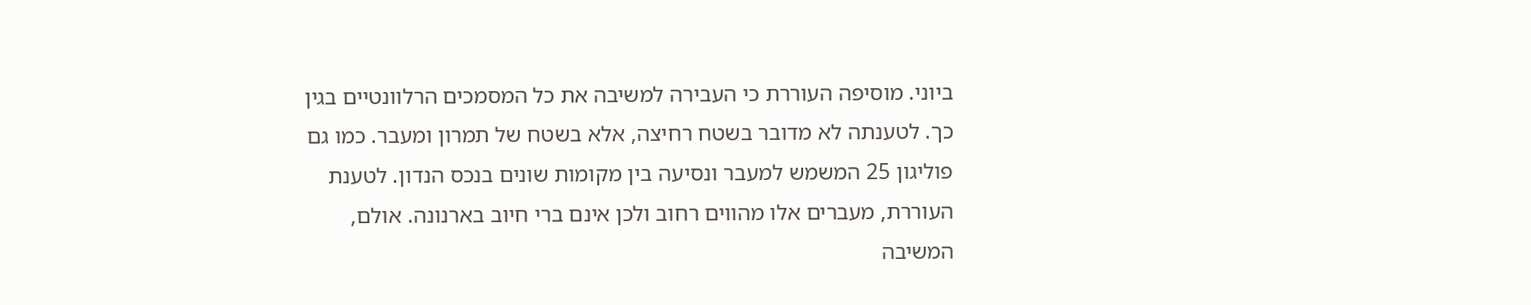ביוני. מוסיפה העוררת כי העבירה למשיבה את כל המסמכים הרלוונטיים בגין כך. לטענתה לא מדובר בשטח רחיצה, אלא בשטח של תמרון ומעבר. כמו גם פוליגון 25 המשמש למעבר ונסיעה בין מקומות שונים בנכס הנדון. לטענת העוררת, מעברים אלו מהווים רחוב ולכן אינם ברי חיוב בארנונה. אולם, המשיבה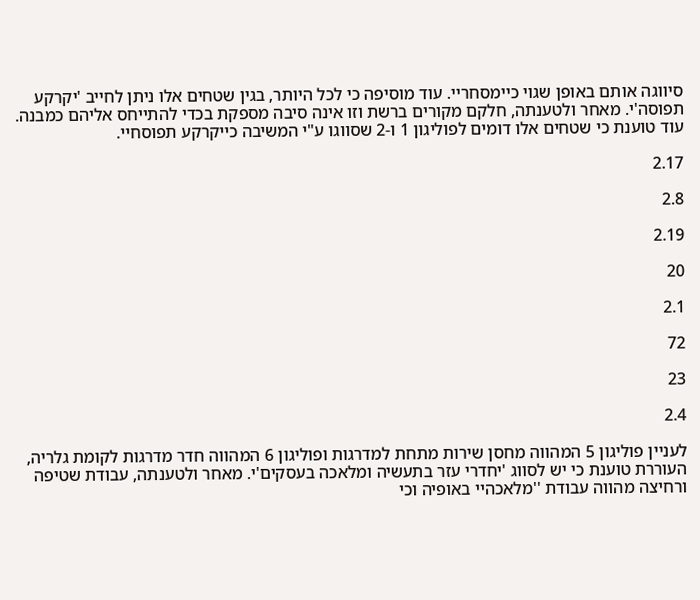סיווגה אותם באופן שגוי כיימסחריי. עוד מוסיפה כי לכל היותר, בגין שטחים אלו ניתן לחייב 'יקרקע תפוסה'י. מאחר ולטענתה, חלקם מקורים ברשת וזו אינה סיבה מספקת בכדי להתייחס אליהם כמבנה. עוד טוענת כי שטחים אלו דומים לפוליגון 1 ו-2 שסווגו ע"י המשיבה כייקרקע תפוסחיי.

2.17

2.8

2.19

20

2.1

72

23

2.4

לעניין פוליגון 5 המהווה מחסן שירות מתחת למדרגות ופוליגון 6 המהווה חדר מדרגות לקומת גלריה, העוררת טוענת כי יש לסווג 'יחדרי עזר בתעשיה ומלאכה בעסקים'י. מאחר ולטענתה, עבודת שטיפה ורחיצה מהווה עבודת ''מלאכהיי באופיה וכי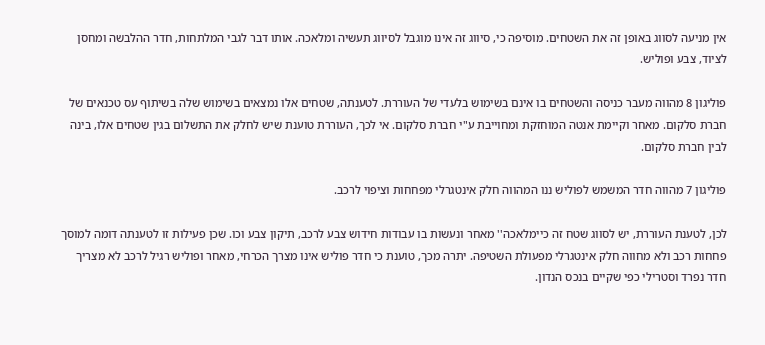אין מניעה לסווג באופן זה את השטחים. מוסיפה כי, סיווג זה אינו מוגבל לסיווג תעשיה ומלאכה. אותו דבר לגבי המלתחות, חדר ההלבשה ומחסן לציוד, צבע ופוליש.

פוליגון 8 מהווה מעבר כניסה והשטחים בו אינם בשימוש בלעדי של העוררת. לטענתה, שטחים אלו נמצאים בשימוש שלה בשיתוף עס טכנאים של חברת סלקום. מאחר וקיימת אנטה המוחזקת ומחוייבת ע"י חברת סלקום. אי לכך, העוררת טוענת שיש לחלק את התשלום בגין שטחים אלו, בינה לבין חברת סלקום.

פוליגון 7 מהווה חדר המשמש לפוליש ננו המהווה חלק אינטגרלי מפחחות וציפוי לרכב.

לכן, לטענת העוררת, יש לסווג שטח זה כיימלאכה'' מאחר ונעשות בו עבודות חידוש צבע לרכב, תיקון צבע וכו. שכן פעילות זו לטענתה דומה למוסך פחחות רכב ולא מחווה חלק אינטגרלי מפעולת השטיפה. יתרה מכך, טוענת כי חדר פוליש אינו מצרך הכרחי, מאחר ופוליש רגיל לרכב לא מצריך חדר נפרד וסטרילי כפי שקיים בנכס הנדון.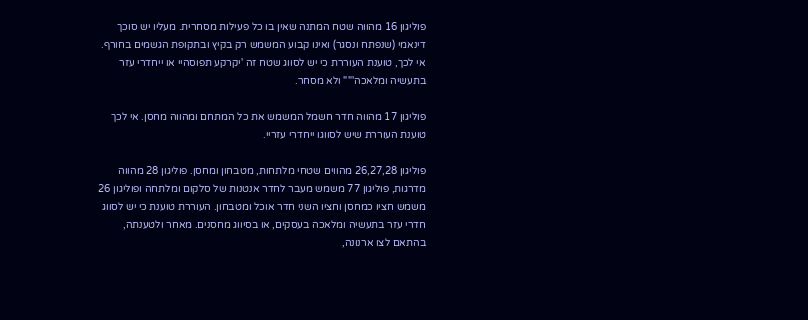פוליגון 16 מהווה שטח המתנה שאין בו כל פעילות מסחרית. מעליו יש סוכך דינאמי (שנפתח ונסגר) ואינו קבוע המשמש רק בקיץ ובתקופת הגשמים בחורף. אי לכך, טוענת העוררת כי יש לסווג שטח זה 'יקרקע תפוסהיי או ייחדרי עזר בתעשיה ומלאכה'"" ולא מסחר.

פוליגון 17 מהווה חדר חשמל המשמש את כל המתחם ומהווה מחסן. אי לכך טוענת העוררת שיש לסווגו ייחדרי עזריי.

פוליגון 26,27,28 מהווים שטחי מלתחות, מטבחון ומחסן. פוליגון 28 מהווה מדרגות, פוליגון 77 משמש מעבר לחדר אנטנות של סלקום ומלתחה ופוליגון 26 משמש חציו כמחסן וחציו השני חדר אוכל ומטבחון. העוררת טוענת כי יש לסווג חדרי עזר בתעשיה ומלאכה בעסקים, או בסיווג מחסנים. מאחר ולטענתה, בהתאם לצו ארנונה,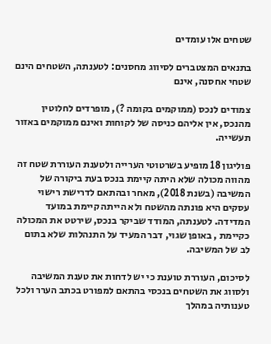שטחים אלו עומדים

בתנאים המצטברים לסיווג מחסנים: לטענתה, השטחים הינם שטחי אחסנה, אינם

צמודים לנכס (ממוקמים בקומה ?), מופרדים לחלוטין מהנכס, אין אליהם כניסה של לקוחות ואינם ממוקמים באזור תעשייה.

פוליגון 18 מופיע בשרטוטי הערייה ולטענת העוררת שטח זה מהווה מכולה שלא היתה קיימת בנכס בעת ביקורה של המשיבה (בשנת 2018), מאחר ובהתאם לדרישת רישוי עסקים היא פונתה מהשטח ולא הייתה קיימת במועד המדידה. לטענתה, המודד שביקר בנכס, שירטט את המכולה כקיימת , באופן שגוי, דבר המעיד על התנהלות שלא בתום לב של המשיבה.

לסיכום, העוררת טוענת כי יש לדחות את טענת המשיבה ולסווג את השטחים בנכסי בהתאם למפורט בכתב הערר ולכל טענותיה במהלך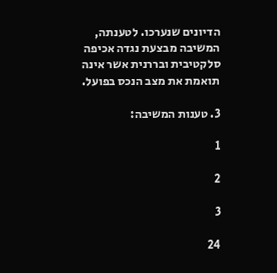הדיונים שנערכו. לטענתה, המשיבה מבצעת נגדה אכיפה סלקטיבית ובררנית אשר אינה תואמת את מצב הנכס בפועל.

3. טענות המשיבה:

1

2

3

24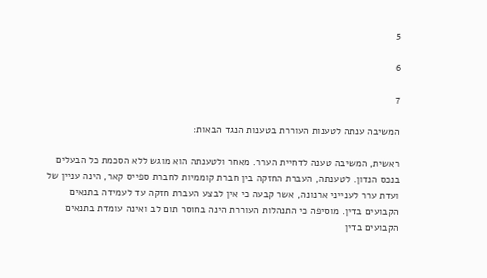5

6

7

המשיבה ענתה לטענות העוררת בטענות הנגד הבאות:

ראשית, המשיבה טענה לדחיית הערר. מאחר ולטענתה הוא מוגש ללא הסכמת כל הבעלים בנכס הנדון. לטענתה, העברת החזקה בין חברת קוממיות לחברת ספייס קאר, הינה עניין של ועדת ערר לענייני ארנונה, אשר קבעה כי אין לבצע העברת חזקה עד לעמידה בתנאים הקבועים בדין. מוסיפה כי התנהלות העוררת הינה בחוסר תום לב ואינה עומדת בתנאים הקבועים בדין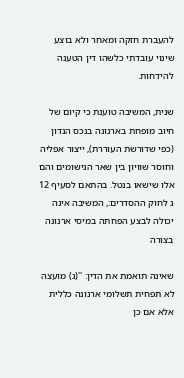להעברת חזקה ומאחר ולא בוצע שינוי עובדתי כלשהו דין הטענה להידחות.

שנית, המשיבה טוענת כי קיום של חיוב מופחת בארנונה בנכס הנדון (כפי שדורשת העוררת), ייצור אפליה וחוסר שוויון בין שאר הנישומים והם אלו שישאו בנטל. בהתאם לסעיף 12 ג לחוק ההסדרים:, המשיבה אינה יכולה לבצע הפחתה במיסי ארנונה בצורה

שאינה תואמת את הדין: ''(ג) מועצה לא תפחית תשלומי ארנונה כללית אלא אם כן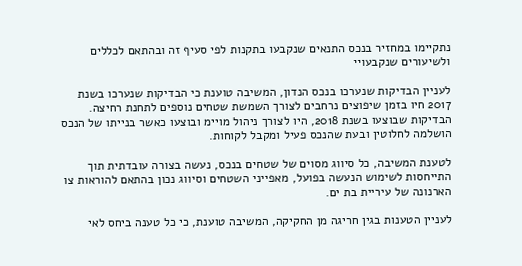נתקיימו במחזיר בנכס התנאים שנקבעו בתקנות לפי סעיף זה ובהתאם לכללים ולשיעורים שנקבעויי

לעניין הבדיקות שנערכו בנכס הנדון, המשיבה טוענת כי הבדיקות שנערכו בשנת 2017 חיו בזמן שיפוצים נרחבים לצורך השמשת שטחים נוספים לתחנת רחיצה. הבדיקות שבוצעו בשנת 2018, היו לצורך ניהול מויימ ובוצעו כאשר בנייתו של הנכס הושלמה לחלוטין ובעת שהנכס פעיל ומקבל לקוחות.

לטענת המשיבה, כל סיווג מסוים של שטחים בנכס, נעשה בצורה עובדתית תוך התייחסות לשימוש הנעשה בפועל, מאפייני השטחים וסיווג נכון בהתאם להוראות צו הארנונה של עיריית בת ים.

לעניין הטענות בגין חריגה מן החקיקה, המשיבה טוענת, כי כל טענה ביחס לאי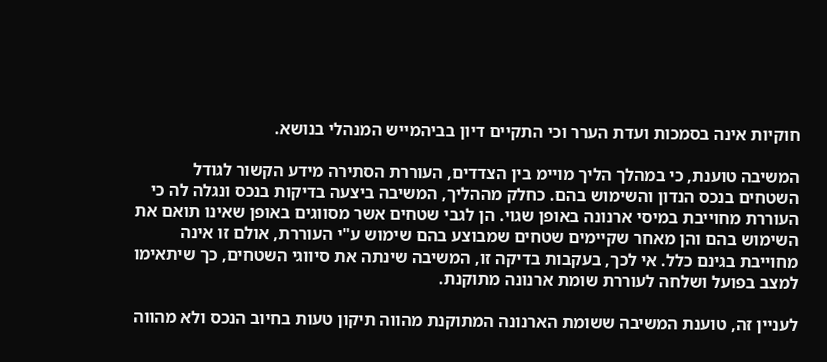חוקיות אינה בסמכות ועדת הערר וכי התקיים דיון בביהמייש המנהלי בנושא.

המשיבה טוענת, כי במהלך הליך מויימ בין הצדדים, העוררת הסתירה מידע הקשור לגודל השטחים בנכס הנדון והשימוש בהם. כחלק מההליך, המשיבה ביצעה בדיקות בנכס ונגלה לה כי העוררת מחוייבת במיסי ארנונה באופן שגוי. הן לגבי שטחים אשר מסווגים באופן שאינו תואם את השימוש בהם והן מאחר שקיימים שטחים שמבוצע בהם שימוש ע"י העוררת, אולם זו אינה מחוייבת בגינם כלל. אי לכך, בעקבות בדיקה זו, המשיבה שינתה את סיווגי השטחים, כך שיתאימו למצב בפועל ושלחה לעוררת שומת ארנונה מתוקנת.

לעניין זה, טוענת המשיבה ששומת הארנונה המתוקנת מהווה תיקון טעות בחיוב הנכס ולא מהווה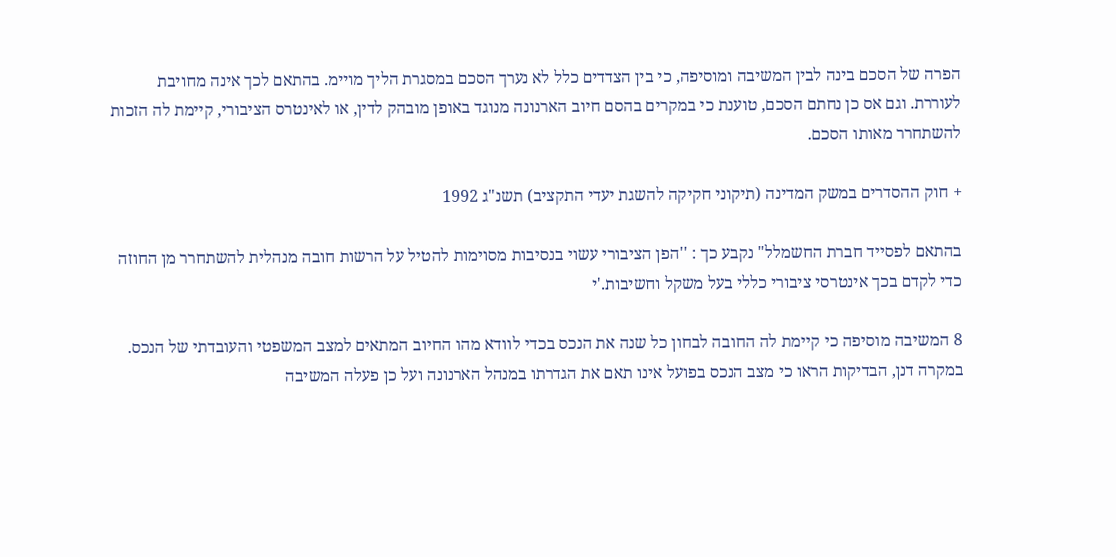הפרה של הסכם בינה לבין המשיבה ומוסיפה, כי בין הצדדים כלל לא נערך הסכם במסגרת הליך מויימ. בהתאם לכך אינה מחויבת לעוררת. וגם אס כן נחתם הסכם, טוענת כי במקרים בהסם חיוב הארנונה מנוגד באופן מובהק לדין, או לאינטרס הציבורי, קיימת לה הזכות להשתחרר מאותו הסכם.

+ חוק ההסדרים במשק המדינה (תיקוני חקיקה להשגת יעדי התקציב) תשנ"ג 1992

בהתאם לפסייד חברת החשמלל" נקבע כך : ''הפן הציבורי עשוי בנסיבות מסוימות להטיל על הרשות חובה מנהלית להשתחרר מן החוזה כדי לקדם בכך אינטרסי ציבורי כללי בעל משקל וחשיבות.'י

8 המשיבה מוסיפה כי קיימת לה החובה לבחון כל שנה את הנכס בכדי לוודא מהו החיוב המתאים למצב המשפטי והעובדתי של הנכס. במקרה דנן, הבדיקות הראו כי מצב הנכס בפועל אינו תאם את הגדרתו במנהל הארנונה ועל כן פעלה המשיבה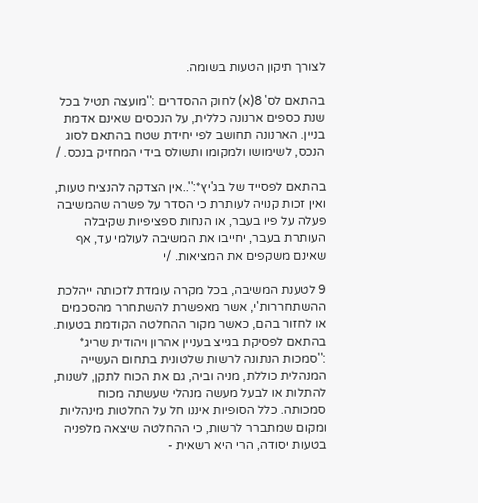לצורך תיקון הטעות בשומה.

בהתאם לס' 8(א) לחוק ההסדרים :''מועצה תטיל בכל שנת כספים ארנונה כללית, על הנכסים שאינם אדמת בניין. הארנונה תחושב לפי יחידת שטח בהתאם לסוג הנכס, לשימושו ולמקומו ותשולס בידי המחזיק בנכס. /

בהתאם לפסייד של בג'יץ*:''..אין הצדקה להנציח טעות, ואין זכות קנויה לעותרת כי הסדר על פשרה שהמשיבה פעלה על פיו בעבר, או הנחות ספציפיות שקיבלה העותרת בעבר, יחייבו את המשיבה לעולמי עד, אף שאינם משקפים את המציאות. /י

9 לטענת המשיבה, בכל מקרה עומדת לזכותה ייהלכת ההשתחררות'י, אשר מאפשרת להשתחרר מהסכמים או לחזור בהם, כאשר מקור ההחלטה הקודמת בטעות. בהתאם לפסיקת בגייצ בעניין אהרון ויהודית שריג* :''סמכות הנתונה לרשות שלטונית בתחום העשייה המנהלית כוללת, מניה וביה, גם את הכוח לתקן, לשנות, להתלות או לבעל מעשה מנהלי שעשתה מכוח סמכותה. כלל הסופיות איננו חל על החלטות מינהליות ומקום שמתברר לרשות, כי ההחלטה שיצאה מלפניה בטעות יסודה, הרי היא רשאית -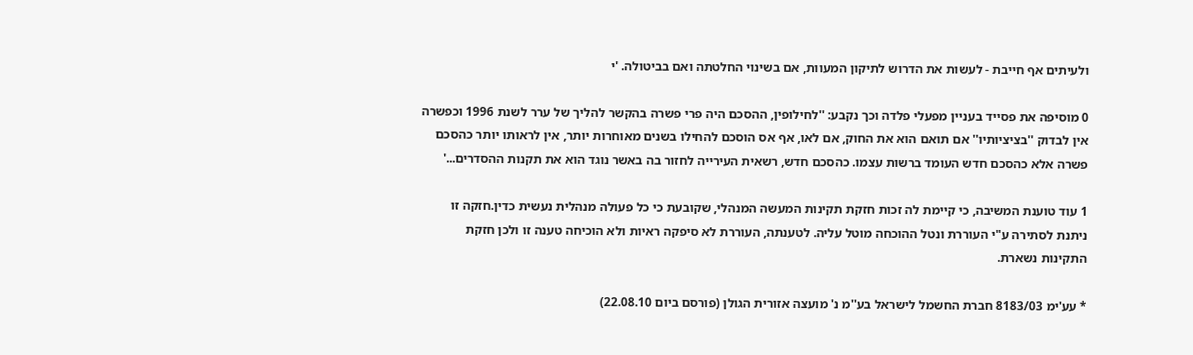ולעיתים אף חייבת - לעשות את הדרוש לתיקון המעוות, אם בשינוי החלטתה ואם בביטולה. 'י

0 מוסיפה את פסייד בעניין מפעלי פלדה וכך נקבע: ''לחילופין, ההסכם היה פרי פשרה בהקשר להליך של ערר לשנת 1996 וכפשרה אין לבדוק ''בציציותיו'' אם תואם הוא את החוק, אם לאו, אף אס הוסכם להחילו בשנים מאוחרות יותר, אין לראותו יותר כהסכם פשרה אלא כהסכם חדש העומד ברשות עצמו. כהסכם חדש, רשאית העירייה לחזור בה באשר נוגד הוא את תקנות ההסדרים...'

1 עוד טוענת המשיבה, כי קיימת לה זכות חזקת תקינות המעשה המנהלי, שקובעת כי כל פעולה מנהלית נעשית כדין.חזקה זו ניתנת לסתירה ע"י העוררת ונטל ההוכחה מוטל עליה. לטענתה, העוררת לא סיפקה ראיות ולא הוכיחה טענה זו ולכן חזקת התקינות נשארת.

* עע'ימ 8183/03 חברת החשמל לישראל בע''מ נ' מועצה אזורית הגולן (פורסם ביום 22.08.10)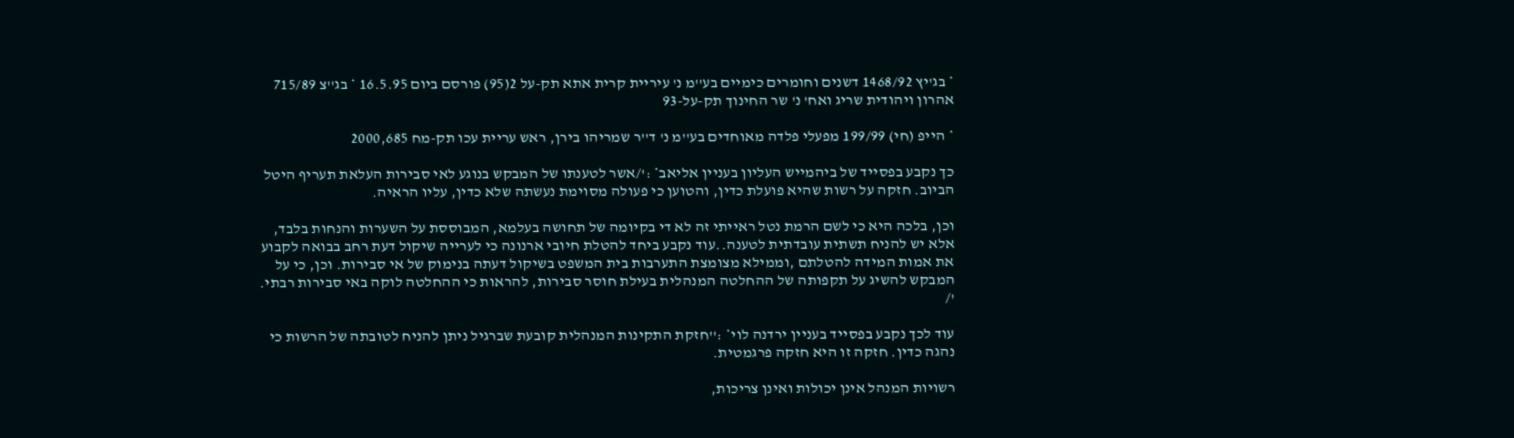* בג'יץ 1468/92 דשנים וחומרים כימיים בע''מ נ' עיריית קרית אתא תק-על 2(95) פורסם ביום 16.5.95 * בג''צ 715/89 אהרון ויהודית שריג ואח' נ' שר החינוך תק-על-93

* הייפ (חי) 199/99 מפעלי פלדה מאוחדים בע''מ נ' ד''ר שמריהו בירן, ראש עריית עכו תק-מח 2000,685

כך נקבע בפסייד של ביהמייש העליון בעניין אליאב* :'/אשר לטענתו של המבקש בנוגע לאי סבירות העלאת תעריף היטל הביוב. חזקה על רשות שהיא פועלת כדין, והטוען כי פעולה מסוימת נעשתה שלא כדין, עליו הראיה.

וכן, בלכה היא כי לשם הרמת נטל ראייתי זה לא די בקיומה של תחושה בעלמא, המבוססת על השערות והנחות בלבד, אלא יש להניח תשתית עובדתית לטענה..עוד נקבע ביחד להטלת חיובי ארנונה כי לערייה שיקול דעת רחב בבואה לקבוע את אמות המידה להטלתם ,וממילא מצומצת התערבות בית המשפט בשיקול דעתה בנימוק של אי סבירות. וכן, כי על המבקש להשיג על תקפותה של ההחלטה המנהלית בעילת חוסר סבירות, להראות כי ההחלטה לוקה באי סבירות רבתי. '/

עוד לכך נקבע בפסייד בעניין ירדנה לוי* :''חזקת התקינות המנהלית קובעת שברגיל ניתן להניח לטובתה של הרשות כי נהגה כדין. חזקה זו היא חזקה פרגמטית.

רשויות המנהל אינן יכולות ואינן צריכות,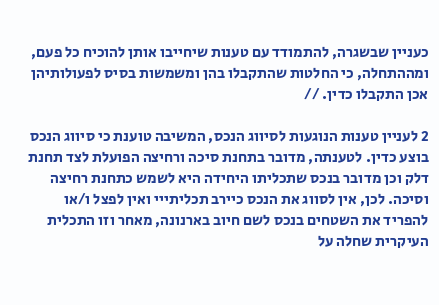כעניין שבשגרה, להתמודד עם טענות שיחייבו אותן להוכיח כל פעם, ומההתחלה, כי החלטות שהתקבלו בהן ומשמשות בסיס לפעולותיהן אכן התקבלו כדין. //

2 לעניין טענות הנוגעות לסיווג הנכס, המשיבה טוענת כי סיווג הנכס בוצע כדין. לטענתה, מדובר בתחנת סיכה ורחיצה הפועלת לצד תחנת דלק וכן מדובר בנכס שתכליתו היחידה היא לשמש כתחנת רחיצה וסיכה. לכן, אין לסווג את הנכס כיירב תכליתייי ואין לפצל ו/או להפריד את השטחים בנכס לשם חיוב בארנונה, מאחר וזו התכלית העיקרית שחלה על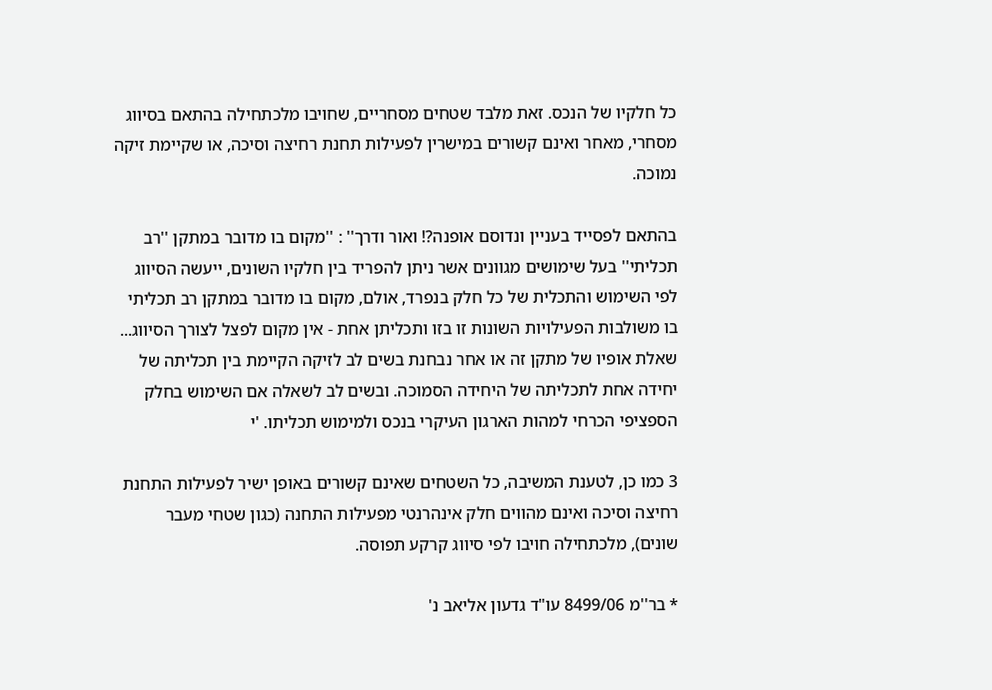כל חלקיו של הנכס. זאת מלבד שטחים מסחריים, שחויבו מלכתחילה בהתאם בסיווג מסחרי, מאחר ואינם קשורים במישרין לפעילות תחנת רחיצה וסיכה, או שקיימת זיקה נמוכה.

בהתאם לפסייד בעניין ונדוסם אופנה?! ואור ודרך'' : ''מקום בו מדובר במתקן ''רב תכליתי'' בעל שימושים מגוונים אשר ניתן להפריד בין חלקיו השונים, ייעשה הסיווג לפי השימוש והתכלית של כל חלק בנפרד, אולם, מקום בו מדובר במתקן רב תכליתי בו משולבות הפעילויות השונות זו בזו ותכליתן אחת - אין מקום לפצל לצורך הסיווג... שאלת אופיו של מתקן זה או אחר נבחנת בשים לב לזיקה הקיימת בין תכליתה של יחידה אחת לתכליתה של היחידה הסמוכה. ובשים לב לשאלה אם השימוש בחלק הספציפי הכרחי למהות הארגון העיקרי בנכס ולמימוש תכליתו. 'י

3 כמו כן, לטענת המשיבה, כל השטחים שאינם קשורים באופן ישיר לפעילות התחנת רחיצה וסיכה ואינם מהווים חלק אינהרנטי מפעילות התחנה (כגון שטחי מעבר שונים), מלכתחילה חויבו לפי סיווג קרקע תפוסה.

* בר''מ 8499/06 עו"ד גדעון אליאב נ'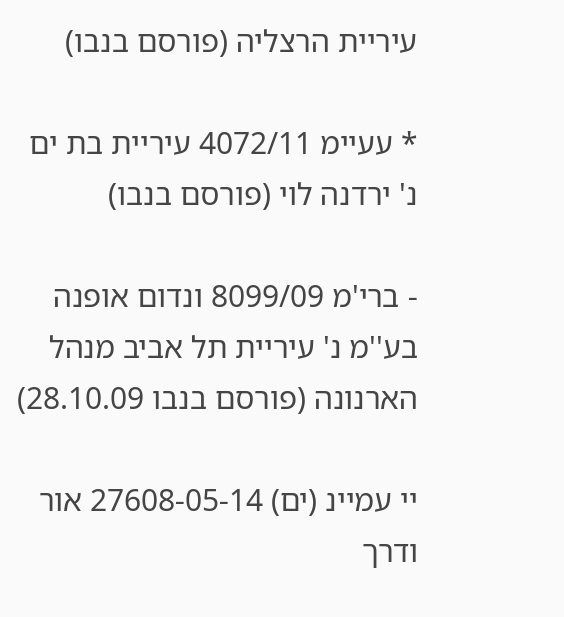עיריית הרצליה (פורסם בנבו)

* עעיימ 4072/11 עיריית בת ים נ' ירדנה לוי (פורסם בנבו)

- ברי'מ 8099/09 ונדום אופנה בע''מ נ' עיריית תל אביב מנהל הארנונה (פורסם בנבו 28.10.09)

יי עמיינ (ים) 27608-05-14 אור ודרך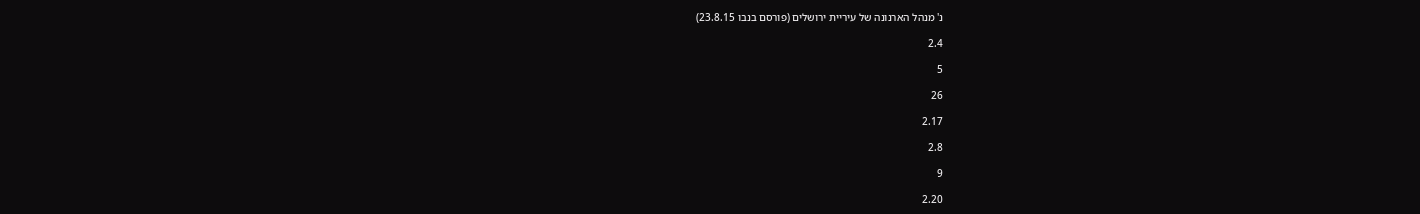נ' מנהל הארנונה של עיריית ירושלים (פורסם בנבו 23.8.15)

2.4

5

26

2.17

2.8

9

2.20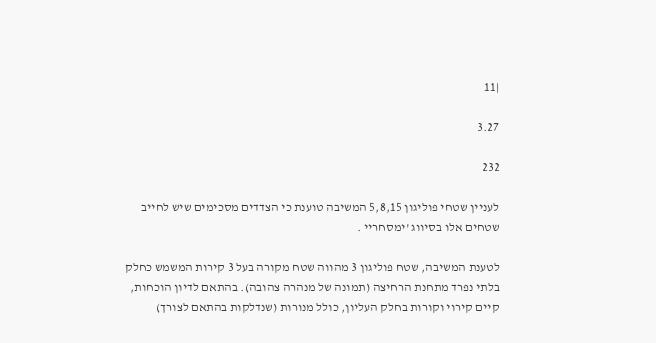|11

3.27

232

לעניין שטחי פוליגון 5,8,15 המשיבה טוענת כי הצדדים מסכימים שיש לחייב שטחים אלו בסיווג 'ימסחריי .

לטענת המשיבה, שטח פוליגון 3 מהווה שטח מקורה בעל 3 קירות המשמש כחלק בלתי נפרד מתחנת הרחיצה (תמונה של מנהרה צהובה). בהתאם לדיון הוכחות, קיים קירוי וקורות בחלק העליון, כולל מנורות (שנדלקות בהתאם לצורך)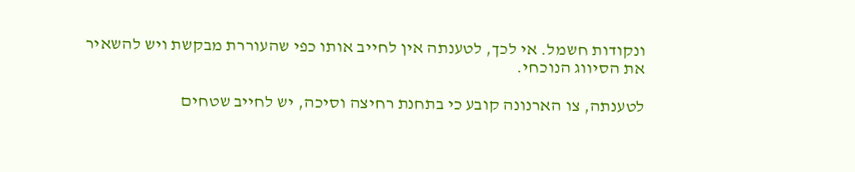ונקודות חשמל. אי לכך, לטענתה אין לחייב אותו כפי שהעוררת מבקשת ויש להשאיר את הסיווג הנוכחי.

לטענתה, צו הארנונה קובע כי בתחנת רחיצה וסיכה, יש לחייב שטחים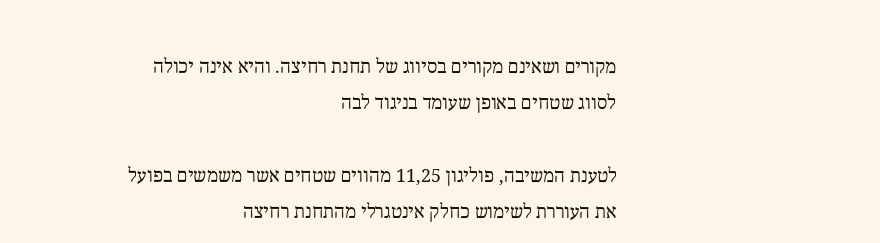מקורים ושאינם מקורים בסיווג של תחנת רחיצה. והיא אינה יכולה לסווג שטחים באופן שעומד בניגוד לבה

לטענת המשיבה, פוליגון 11,25 מהווים שטחים אשר משמשים בפועל את העוררת לשימוש כחלק אינטגרלי מהתחנת רחיצה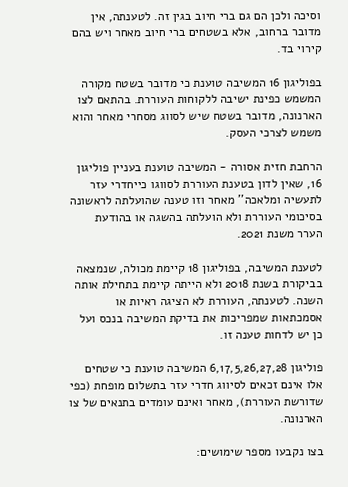וסיכה ולכן הם גם ברי חיוב בגין זה. לטענתה, אין מדובר ברחוב, אלא בשטחים ברי חיוב מאחר ויש בהם קירוי בד.

בפוליגון 16 המשיבה טוענת כי מדובר בשטח מקורה המשמש כפינת ישיבה ללקוחות העוררת. בהתאם לצו הארנונה, מדובר בשטח שיש לסווג מסחרי מאחר והוא משמש לצרכי העסק.

הרחבת חזית אסורה - המשיבה טוענת בעניין פוליגון 16, שאין לדון בטענת העוררת לסווגו כייחדרי עזר לתעשיה ומלאכה'' מאחר וזו טענה שהועלתה לראשונה בסיכומי העוררת ולא הועלתה בהשגה או בהודעת הערר משנת 2021.

לטענת המשיבה, בפוליגון 18 קיימת מכולה, שנמצאה בביקורת בשנת 2018 ולא הייתה קיימת בתחילת אותה השנה. לטענתה, העוררת לא הציגה ראיות או אסמכתאות שמפריכות את בדיקת המשיבה בנכס ועל כן יש לדחות טענה זו.

פוליגון 6,17,5,26,27,28 המשיבה טוענת כי שטחים אלו אינם זכאים לסיווג חדרי עזר בתשלום מופחת (כפי שדורשת העוררת), מאחר ואינם עומדים בתנאים של צו הארנונה.

בצו נקבעו מספר שימושים: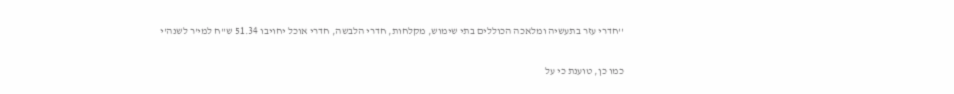''חדרי עזר בתעשיה ומלאכה הכוללים בתי שימוש, מקלחות, חדרי הלבשה, חדרי אוכל יחויבו 51.34 ש''ח למי'ר לשנה'י

כמו כן, טוענת כי על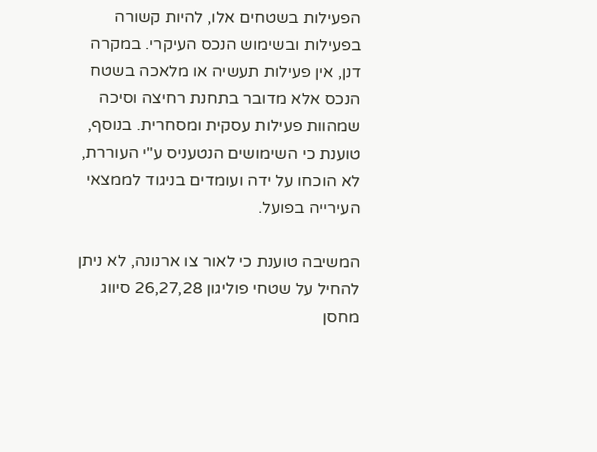הפעילות בשטחים אלו, להיות קשורה בפעילות ובשימוש הנכס העיקרי. במקרה דנן, אין פעילות תעשיה או מלאכה בשטח הנכס אלא מדובר בתחנת רחיצה וסיכה שמהוות פעילות עסקית ומסחרית. בנוסף, טוענת כי השימושים הנטעניס ע"י העוררת, לא הוכחו על ידה ועומדים בניגוד לממצאי העירייה בפועל.

המשיבה טוענת כי לאור צו ארנונה, לא ניתן להחיל על שטחי פוליגון 26,27,28 סיווג מחסן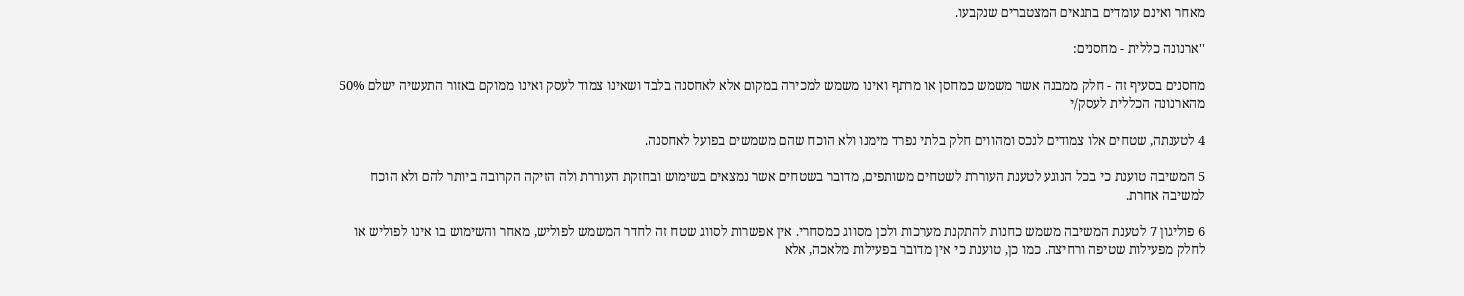מאחר ואינם עומדים בתנאים המצטברים שנקבעו.

''ארנונה כללית - מחסנים:

מחסנים בסעיף זה - חלק ממבנה אשר משמש כמחסן או מרתף ואינו משמש למכירה במקום אלא לאחסנה בלבד ושאינו צמוד לעסק ואינו ממוקם באזור התעשיה ישלם 50% מהארנונה הכללית לעסק/י

4 לטענתה, שטחים אלו צמודים לנכס ומהווים חלק בלתי נפרד מימנו ולא הוכח שהם משמשים בפועל לאחסנה.

5 המשיבה טוענת כי בכל הנוגע לטענת העוררת לשטחים משותפים, מדובר בשטחים אשר נמצאים בשימוש ובחזקת העוררת ולה הזיקה הקרובה ביותר להם ולא הוכח למשיבה אחרת.

6 פוליגון 7 לטענת המשיבה משמש כחנות להתקנת מערכות ולכן מסווג כמסחרי. אין אפשרות לסווג שטח זה לחדר המשמש לפוליש, מאחר והשימוש בו אינו לפוליש או לחלק מפעילות שטיפה ורחיצה. כמו כן, טוענת כי אין מדובר בפעילות מלאכה, אלא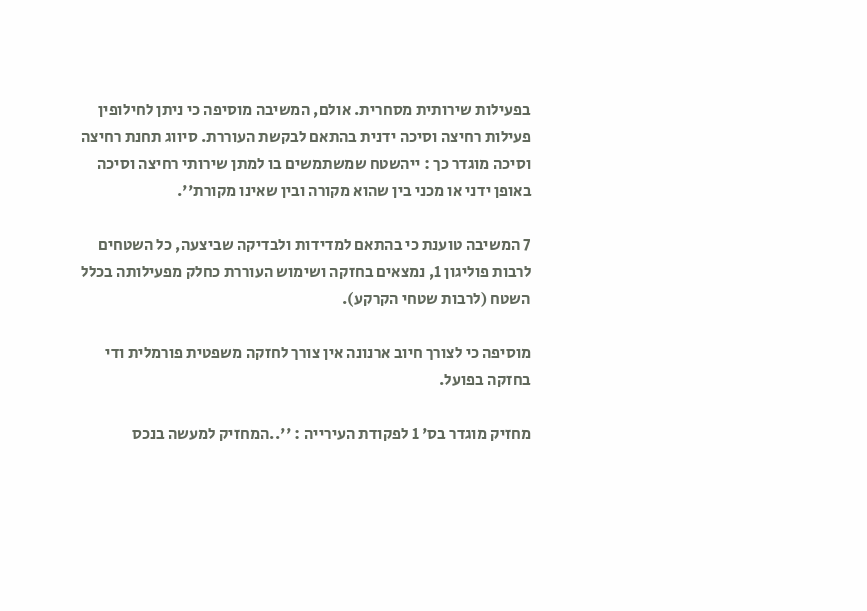בפעילות שירותית מסחרית. אולם, המשיבה מוסיפה כי ניתן לחילופין פעילות רחיצה וסיכה ידנית בהתאם לבקשת העוררת. סיווג תחנת רחיצה וסיכה מוגדר כך : ייהשטח שמשתמשים בו למתן שירותי רחיצה וסיכה באופן ידני או מכני בין שהוא מקורה ובין שאינו מקורת''.

7 המשיבה טוענת כי בהתאם למדידות ולבדיקה שביצעה, כל השטחים לרבות פוליגון 1, נמצאים בחזקה ושימוש העוררת כחלק מפעילותה בכלל השטח (לרבות שטחי הקרקע).

מוסיפה כי לצורך חיוב ארנונה אין צורך לחזקה משפטית פורמלית ודי בחזקה בפועל.

מחזיק מוגדר בס' 1 לפקודת העירייה : ''..המחזיק למעשה בנכס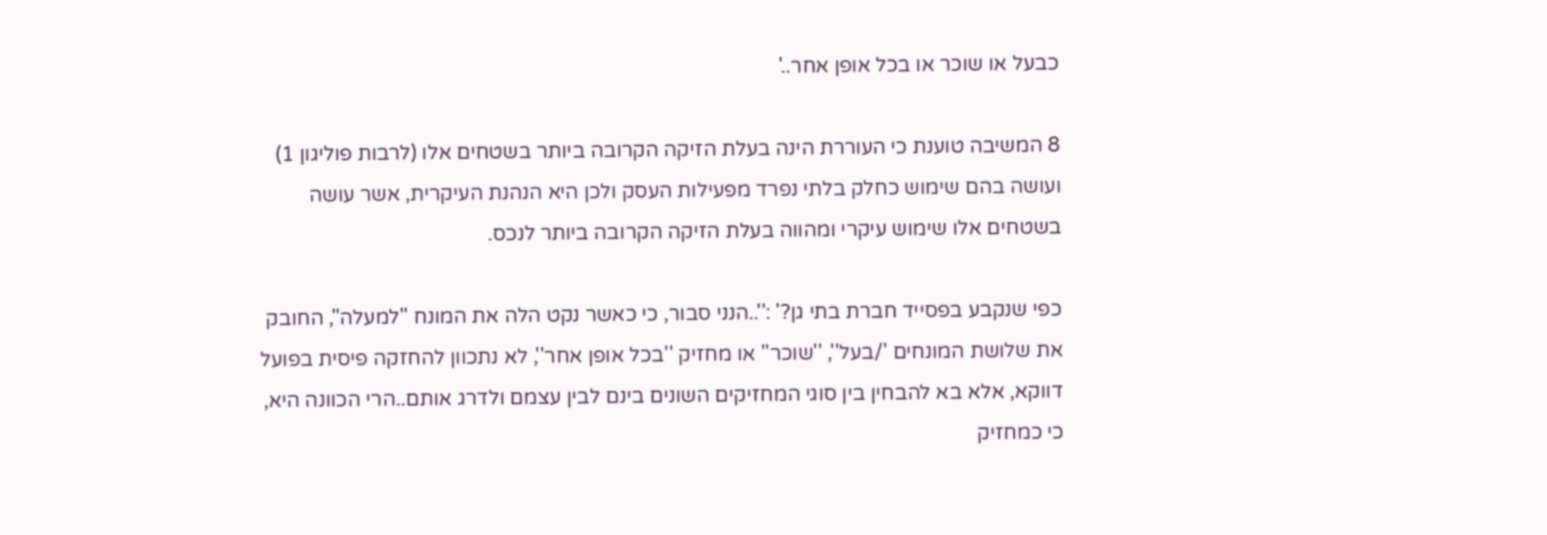כבעל או שוכר או בכל אופן אחר..'

8 המשיבה טוענת כי העוררת הינה בעלת הזיקה הקרובה ביותר בשטחים אלו (לרבות פוליגון 1) ועושה בהם שימוש כחלק בלתי נפרד מפעילות העסק ולכן היא הנהנת העיקרית, אשר עושה בשטחים אלו שימוש עיקרי ומהווה בעלת הזיקה הקרובה ביותר לנכס.

כפי שנקבע בפסייד חברת בתי גן?' :''..הנני סבור, כי כאשר נקט הלה את המונח ''למעלה'', החובק את שלושת המונחים '/בעל'', ''שוכר'' או מחזיק ''בכל אופן אחר'', לא נתכוון להחזקה פיסית בפועל דווקא, אלא בא להבחין בין סוגי המחזיקים השונים בינם לבין עצמם ולדרג אותם..הרי הכוונה היא, כי כמחזיק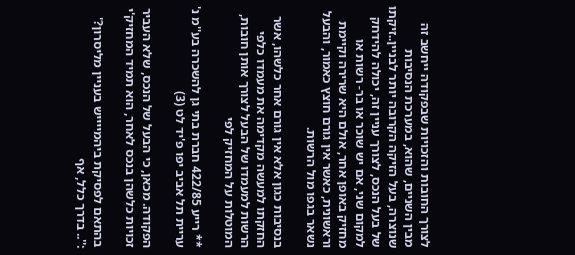לצורך החובות והזכויות שבפקודה ייחשב זה מבין השניים, שהוא, במערכת הנסיבות שנוצרה, בעל הזיקה הקרובה יותר לבניין..זיקתו של בעל הנכס, לצורך עניין זה, יכולה להידחק למקום שני, אם יש שוכר או בר- רשות או מחזיק באופן אחר, אולם היא שרירה וקיימת וראשונית, כאשר אין גורם חוצץ כאמור, והבעל נשאר בגפו מול הרשות.

בנסיבות כגון אלא אין גורם אחר כלשהו, אשר החזקתו למעשה מקדימה את מעמדו כלפי הרשות למעמדו של הבעל לצורך אותן חובות, המוטלות על המחזיק לפי

** רייע 422/85 חברת בתי גן להשכרה בע''מ נ' עריית תל אביב יפו פ'יד לט (3)

הפקודה. מכאן, כי הבעל של הנכס, שלא העביר זכויות כלשהן בנכס לאחר, הוא תמיד המחזיק'י

בהתאם לפסיקת ביהמייייש בעניין מליסרון?' :''.. בדרך כלל, אף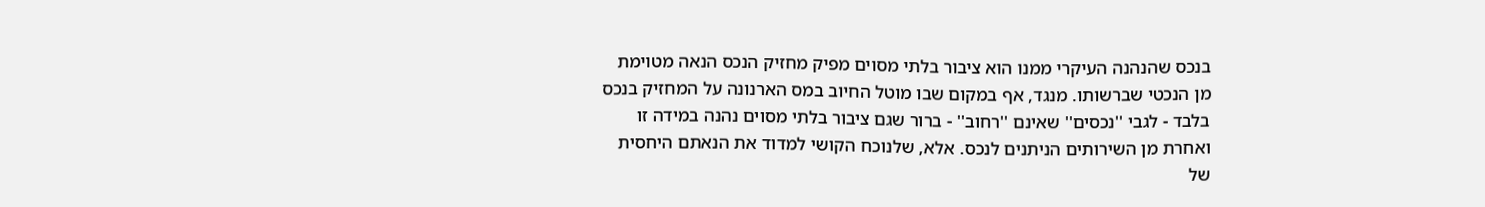בנכס שהנהנה העיקרי ממנו הוא ציבור בלתי מסוים מפיק מחזיק הנכס הנאה מטוימת מן הנכטי שברשותו. מנגד, אף במקום שבו מוטל החיוב במס הארנונה על המחזיק בנכס בלבד - לגבי ''נכסים'' שאינם ''רחוב'' - ברור שגם ציבור בלתי מסוים נהנה במידה זו ואחרת מן השירותים הניתנים לנכס. אלא, שלנוכח הקושי למדוד את הנאתם היחסית של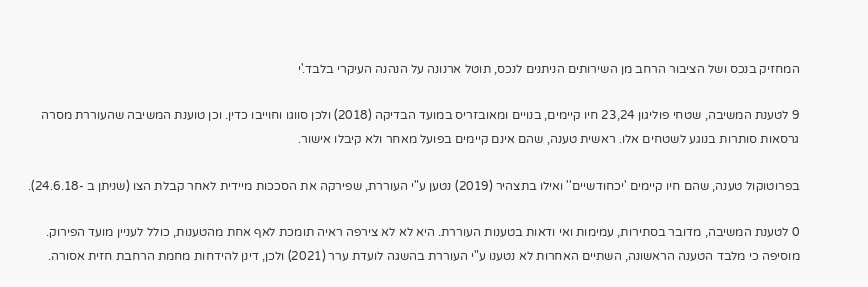המחזיק בנכס ושל הציבור הרחב מן השירותים הניתנים לנכס, תוטל ארנונה על הנהנה העיקרי בלבד.'י

9 לטענת המשיבה, שטחי פוליגון 23,24 חיו קיימים, בנויים ומאובזריס במועד הבדיקה (2018) ולכן סווגו וחוייבו כדין. וכן טוענת המשיבה שהעוררת מסרה גרסאות סותרות בנוגע לשטחים אלו. ראשית טענה, שהם אינם קיימים בפועל מאחר ולא קיבלו אישור.

בפרוטוקול טענה, שהם חיו קיימים 'יכחודשיים'' ואילו בתצהיר (2019) נטען ע"י העוררת, שפירקה את הסככות מיידית לאחר קבלת הצו (שניתן ב -24.6.18).

0 לטענת המשיבה, מדובר בסתירות, עמימות ואי ודאות בטענות העוררת. היא לא לא צירפה ראיה תומכת לאף אחת מהטענות, כולל לעניין מועד הפירוק. מוסיפה כי מלבד הטענה הראשונה, השתיים האחרות לא נטענו ע"י העוררת בהשגה לועדת ערר (2021) ולכן, דינן להידחות מחמת הרחבת חזית אסורה.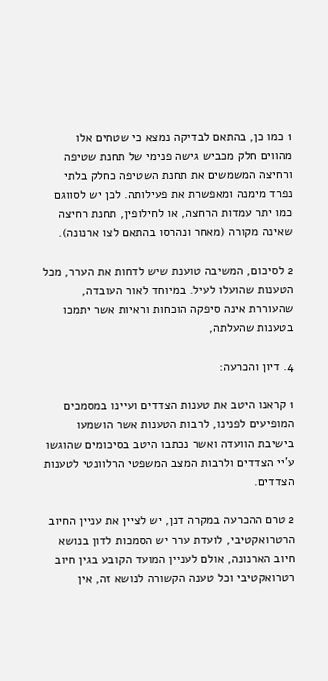1 כמו כן, בהתאם לבדיקה נמצא כי שטחים אלו מהווים חלק מכביש גישה פנימי של תחנת שטיפה ורחיצה המשמשים את תחנת השטיפה כחלק בלתי נפרד מימנה ומאפשרת את פעילותה. לכן יש לסווגם כמו יתר עמדות הרחצה, או לחילופין, תחנת רחיצה שאינה מקורה (מאחר ונהרסו בהתאם לצו ארנונה).

2 לסיכום, המשיבה טוענת שיש לדחות את הערר, מכל הטענות שהועלו לעיל. במיוחד לאור העובדה, שהעוררת אינה סיפקה הוכחות וראיות אשר יתמכו בטענות שהעלתה,

4. דיון והכרעה:

1 קראנו היטב את טענות הצדדים ועיינו במסמכים המופיעים לפנינו, לרבות הטענות אשר הושמעו בישיבת הוועדה ואשר נכתבו היטב בסיכומים שהוגשו ע'יי הצדדים ולרבות המצב המשפטי הרלוונטי לטענות הצדדים.

2 טרם ההכרעה במקרה דנן, יש לציין את עניין החיוב הרטרואקטיבי, לועדת ערר יש הסמכות לדון בנושא חיוב הארנונה, אולם לעניין המועד הקובע בגין חיוב רטרואקטיבי וכל טענה הקשורה לנושא זה, אין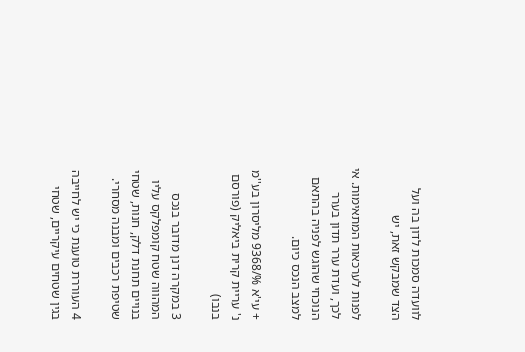לוועדה סמכות לדון בה ועל הצד שמבקש זאת, יש

לפנות לערכאות המתאימות. אי לכך, ועדת ערר תדון בערר הנוכחי שהוגש לפניה בהתאם למצב הנכס כיום.

+ עי'א %/9368 מליסרון בע''מ נ' עריית קרית ביאליק (פורסם בנבו)

3 במקרה דנן מדובר בנכס המהווה שטח קומפלקס עליו בנויים תחנת דלק, חנות, שטחי שטיפת רכבים ומבנה מסחרי.

4 העוררת טוענת כי יש לחייבה בגין שטחים עיקריים, שטחי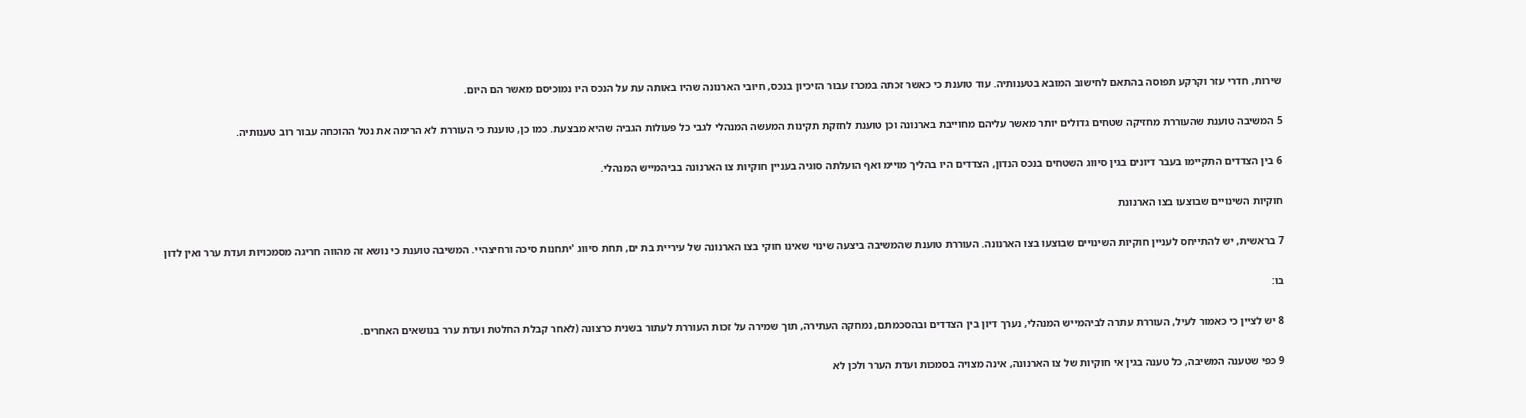שירות, חדרי עזר וקרקע תפוסה בהתאם לחישוב המובא בטענותיה. עוד טוענת כי כאשר זכתה במכרז עבור הזיכיון בנכס, חיובי הארנונה שהיו באותה עת על הנכס היו נמוכיסם מאשר הם היום.

5 המשיבה טוענת שהעוררת מחזיקה שטחים גדולים יותר מאשר עליהם מחוייבת בארנונה וכן טוענת לחזקת תקינות המעשה המנהלי לגבי כל פעולות הגביה שהיא מבצעת. כמו כן, טוענת כי העוררת לא הרימה את נטל ההוכחה עבור רוב טענותיה.

6 בין הצדדים התקיימו בעבר דיונים בגין סיווג השטחים בנכס הנדון, הצדדים היו בהליך מויימ ואף הועלתה סוגיה בעניין חוקיות צו הארנונה בביהמייש המנהלי.

חוקיות השינויים שבוצעו בצו הארנונת

7 בראשית, יש להתייחס לעניין חוקיות השינויים שבוצעו בצו הארנונה. העוררת טוענת שהמשיבה ביצעה שינוי שאינו חוקי בצו הארנונה של עיריית בת ים, תחת סיווג 'יתחנות סיכה ורחיצהיי. המשיבה טוענת כי נושא זה מהווה חריגה מסמכויות ועדת ערר ואין לדון

בו:

8 יש לציין כי כאמור לעיל, העוררת עתרה לביהמייש המנהלי, נערך דיון בין הצדדים ובהסכמתם, נמחקה העתירה, תוך שמירה על זכות העוררת לעתור בשנית כרצונה (לאחר קבלת החלטת ועדת ערר בנושאים האחרים.

9 כפי שטענה המשיבה, כל טענה בגין אי חוקיות של צו הארנונה, אינה מצויה בסמכות ועדת הערר ולכן לא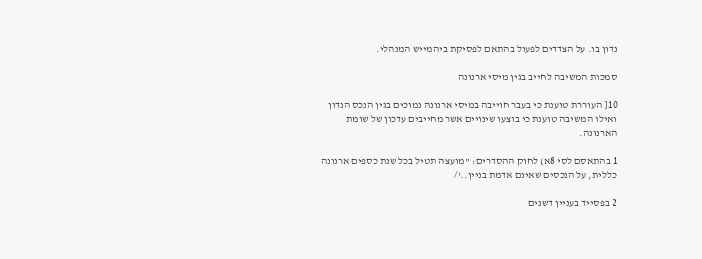נדון בו. על הצדדים לפעול בהתאם לפסיקת ביהמייש המנהלי.

סמכות המשיבה לחייב בגין מיסי ארנונה

10[ העוררת טוענת כי בעבר חוייבה במיסי ארנונה נמוכים בגין הנכס הנדון ואילו המשיבה טוענת כי בוצעו שינויים אשר מחייבים עדכון של שומת הארנונה.

1 בהתאסם לסי 8א) לחוק ההסדרים: ''מועצה תטיל בכל שנת כספים ארנונה כללית, על הנכסים שאינם אדמת בניין..'/

2 בפסייד בעניין דשנים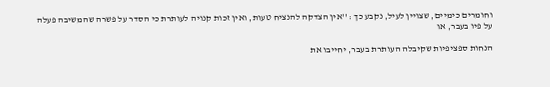וחומרים כימיים, שצויין לעיל, נקבע כך : ''אין הצדקה להנציח טעות, ואין זכות קנויה לעותרת כי הסדר על פשרה שהמשיבה פעלה על פיו בעבר, או

הנחות ספציפיות שקיבלה העותרת בעבר, יחייבו את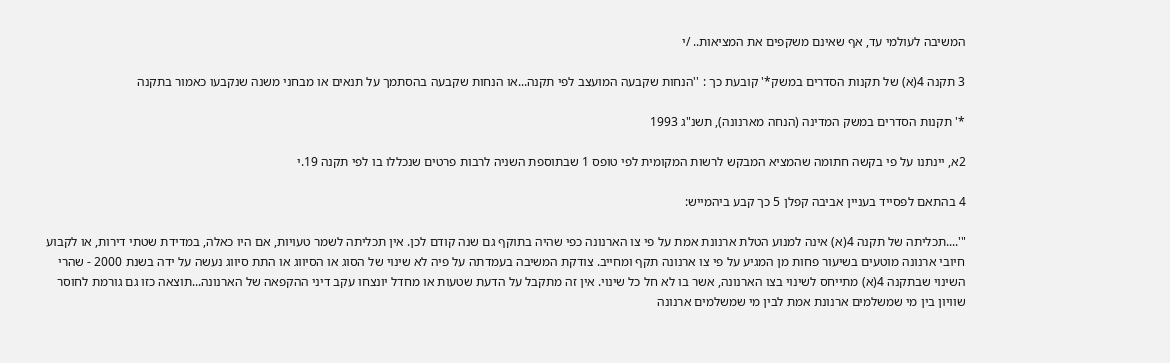המשיבה לעולמי עד, אף שאינם משקפים את המציאות.. /י

3 תקנה 4(א) של תקנות הסדרים במשק*' קובעת כך : ''הנחות שקבעה המועצב לפי תקנה...או הנחות שקבעה בהסתמך על תנאים או מבחני משנה שנקבעו כאמור בתקנה

*' תקנות הסדרים במשק המדינה (הנחה מארנונה), תשנ"ג 1993

2א, יינתנו על פי בקשה חתומה שהמציא המבקש לרשות המקומית לפי טופס 1 שבתוספת השניה לרבות פרטים שנכללו בו לפי תקנה 19.י

4 בהתאם לפסייד בעניין אביבה קפלן 5 כך קבע ביהמייש:

"'....תכליתה של תקנה 4(א) אינה למנוע הטלת ארנונת אמת על פי צו הארנונה כפי שהיה בתוקף גם שנה קודם לכן. אין תכליתה לשמר טעויות, אם היו כאלה, במדידת שטתי דירות, או לקבוע חיובי ארנונה מוטעים בשיעור פחות מן המגיע על פי צו ארנונה תקף ומחייב. צודקת המשיבה בעמדתה על פיה לא שינוי של הסוג או הסיווג או התת סיווג נעשה על ידה בשנת 2000 - שהרי השינוי שבתקנה 4(א) מתייחס לשינוי בצו הארנונה, אשר בו לא חל כל שינוי. אין זה מתקבל על הדעת שטעות או מחדל יונצחו עקב דיני ההקפאה של הארנונה...תוצאה כזו גם גורמת לחוסר שוויון בין מי שמשלמים ארנונת אמת לבין מי שמשלמים ארנונה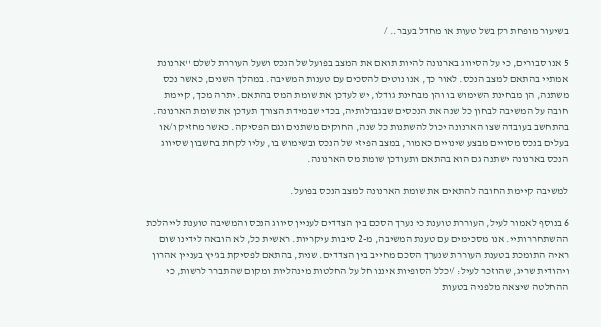בשיעור מופחת רק בשל טעות או מחדל בעבר.. /

5 אנו סבורים, כי על הסיווג בארנונה להיות תואם את המצב בפועל של הנכס ושעל העוררת לשלם ''ארנונת אמתיי בהתאם למצב הנכס. לאור כך, אנו נוטים להסכים עם טענות המשיבה. במהלך השנים, כאשר נכס משתנה, הן מבחינת השימוש בו והן מבחינת גודלו, יש לעדכן את שומת המס בהתאם. יתרה מכך, קיימת חובה על המשיבה לבחון כל שנה את הנכסים שבגבולותיה, בכדי שבמידת הצורך תעדכן את שומת הארנונה. בהתחשב בעובדה שצו הארנונה יכול להשתנות כל שנה, החוקים משתנים וגם הפסיקה. כאשר מחזיק ו/או בעלים בנכס מסויים מבצע שינויים כאמור, במצב הפיזי של הנכס ובשימוש בו, עליו לקחת בחשבון שסיווג הנכס בארנונה ישתנה גם הוא בהתאם ותעודכן שומת מס הארנונה.

למשיבה קיימת החובה להתאים את שומת הארנונה למצב הנכס בפועל.

6 בנוסף לאמור לעיל, העוררת טוענת כי נערך הסכם בין הצדדים לעניין סיווג הנכס והמשיבה טוענת לייהלכת ההשתחררותיי. אנו מסכימים עם טענת המשיבה, מ-2 סיבות עיקריות. ראשית כל, לא הובאה לידינו שום ראיה התומכת בטענת העוררת שנערך הסכם מחייב בין הצדדים. שנית, בהתאם לפסיקת בג'יץ בעניין אהרון ויהודית שריג, שהוזכר לעיל: /'כלל הסופיות איננו חל על החלטות מינהליות ומקום שהתברר לרשות, כי ההחלטה שיצאה מלפניה בטעות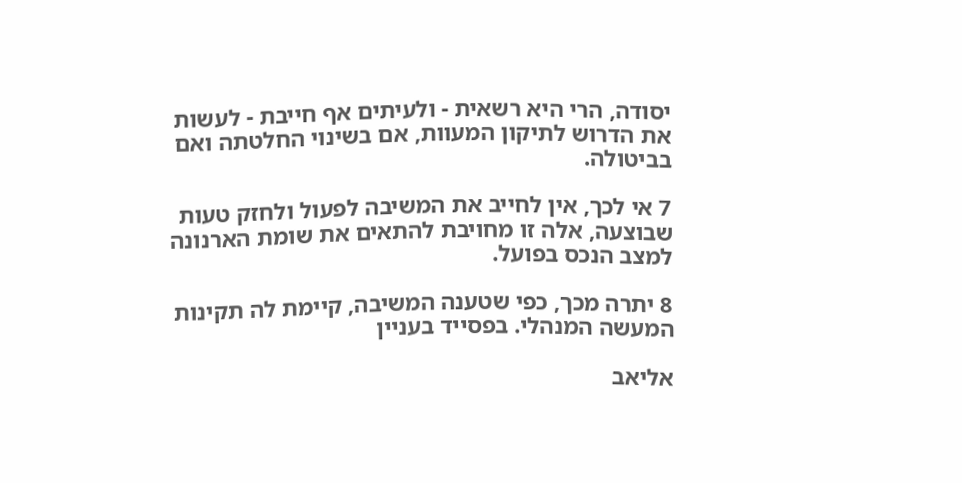יסודה, הרי היא רשאית - ולעיתים אף חייבת - לעשות את הדרוש לתיקון המעוות, אם בשינוי החלטתה ואם בביטולה.

7 אי לכך, אין לחייב את המשיבה לפעול ולחזק טעות שבוצעה, אלה זו מחויבת להתאים את שומת הארנונה למצב הנכס בפועל.

8 יתרה מכך, כפי שטענה המשיבה, קיימת לה תקינות המעשה המנהלי. בפסייד בעניין

אליאב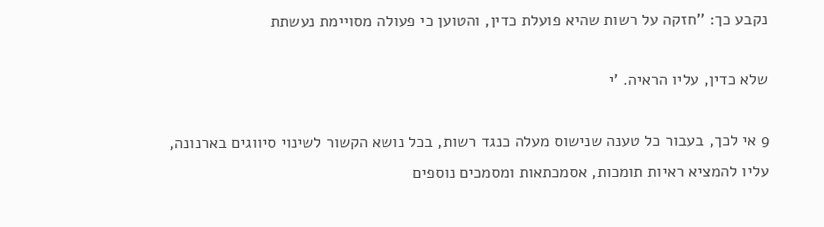נקבע כך: ''חזקה על רשות שהיא פועלת כדין, והטוען כי פעולה מסויימת נעשתת

שלא כדין, עליו הראיה. 'י

9 אי לכך, בעבור כל טענה שנישוס מעלה כנגד רשות, בכל נושא הקשור לשינוי סיווגים בארנונה, עליו להמציא ראיות תומכות, אסמכתאות ומסמכים נוספים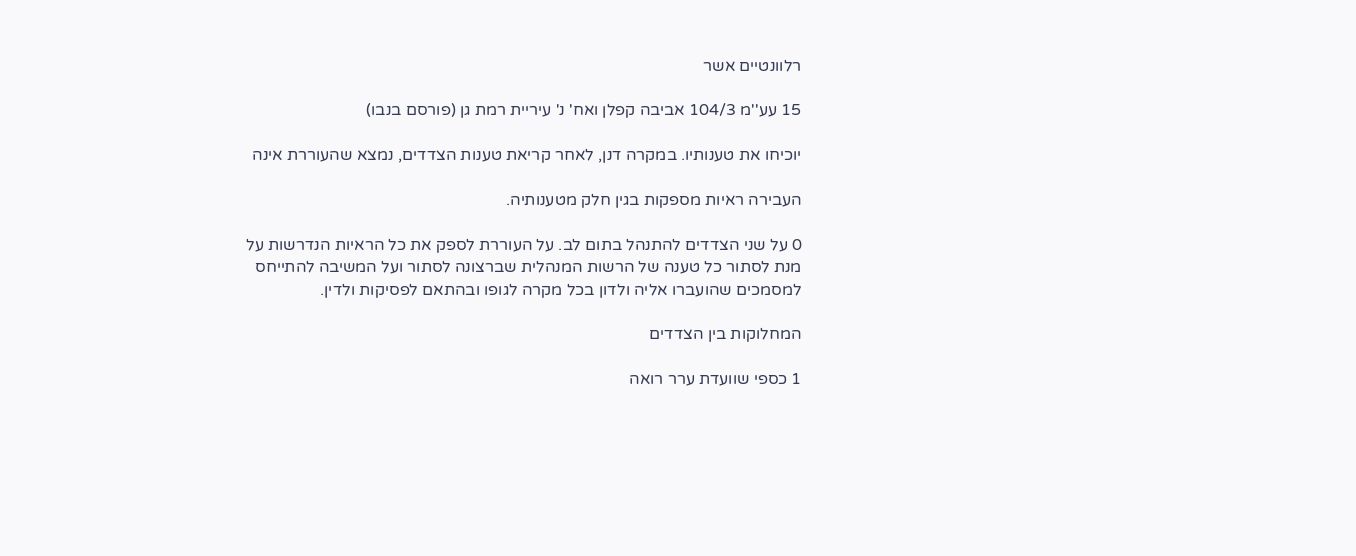רלוונטיים אשר

15 עע''מ 104/3 אביבה קפלן ואח' נ' עיריית רמת גן (פורסם בנבו)

יוכיחו את טענותיו. במקרה דנן, לאחר קריאת טענות הצדדים, נמצא שהעוררת אינה

העבירה ראיות מספקות בגין חלק מטענותיה.

0 על שני הצדדים להתנהל בתום לב. על העוררת לספק את כל הראיות הנדרשות על מנת לסתור כל טענה של הרשות המנהלית שברצונה לסתור ועל המשיבה להתייחס למסמכים שהועברו אליה ולדון בכל מקרה לגופו ובהתאם לפסיקות ולדין.

המחלוקות בין הצדדים

1 כספי שוועדת ערר רואה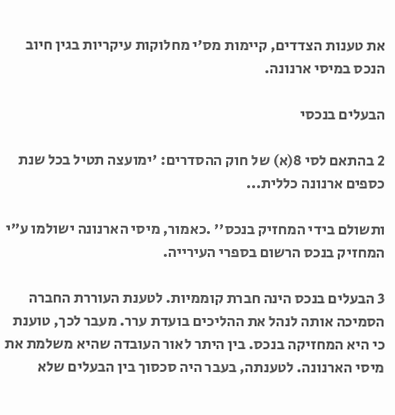את טענות הצדדים, קיימות מס'י מחלוקות עיקריות בגין חיוב הנכס במיסי ארנונה.

הבעלים בנכסי

2 בהתאם לסי 8(א) של חוק ההסדרים: 'ימועצה תטיל בכל שנת כספים ארנונה כללית...

ותשולם בידי המחזיק בנכס'' .כאמור, מיסי הארנונה ישולמו ע"י המחזיק בנכס הרשום בספרי העירייה.

3 הבעלים בנכס הינה חברת קוממיות. לטענת העוררת החברה הסמיכה אותה לנהל את ההליכים בועדת ערר. מעבר לכך, טוענת כי היא המחזיקה בנכס. בין היתר לאור העובדה שהיא משלמת את מיסי הארנונה. לטענתה, בעבר היה סכסוך בין הבעלים שלא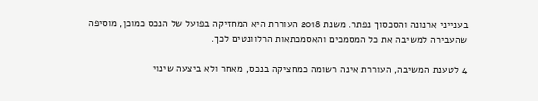בענייני ארנונה והסכסוך נפתר. משנת 2018 העוררת היא המחזיקה בפועל של הנכס כמוכן, מוסיפה שהעבירה למשיבה את כל המסמכים והאסמכתאות הרלוונטים לכך.

4 לטענת המשיבה, העוררת אינה רשומה כמחציקה בנכס, מאחר ולא ביצעה שינוי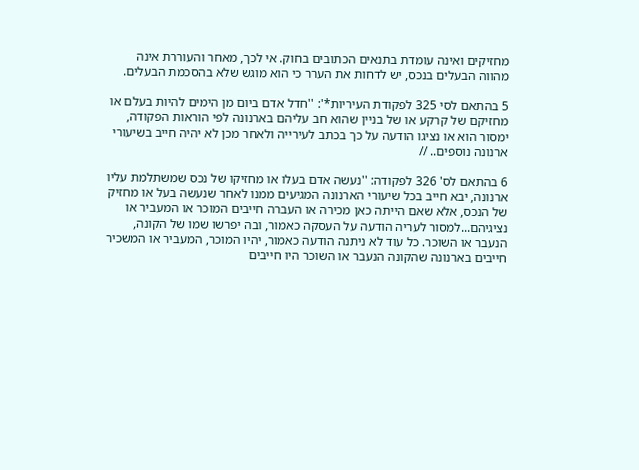מחזיקים ואינה עומדת בתנאים הכתובים בחוק. אי לכך, מאחר והעוררת אינה מהווה הבעלים בנכס, יש לדחות את הערר כי הוא מוגש שלא בהסכמת הבעלים.

5 בהתאם לסי 325 לפקודת העיריות*': ''חדל אדם ביום מן הימים להיות בעלם או מחזיקם של קרקע או של בניין שהוא חב עליהם בארנונה לפי הוראות הפקודה, ימסור הוא או נציגו הודעה על כך בכתב לעירייה ולאחר מכן לא יהיה חייב בשיעורי ארנונה נוספים.. //

6 בהתאם לס' 326 לפקודה: ''נעשה אדם בעלו או מחזיקו של נכס שמשתלמת עליו ארנונה, יבא חייב בכל שיעורי הארנונה המגיעים ממנו לאחר שנעשה בעל או מחזיק של הנכס, אלא שאם הייתה כאן מכירה או העברה חייבים המוכר או המעביר או נציגיהם...למסור לעריה הודעה על העסקה כאמור, ובה יפרשו שמו של הקונה, הנעבר או השוכר. כל עוד לא ניתנה הודעה כאמור, יהיו המוכר, המעביר או המשכיר חייבים בארנונה שהקונה הנעבר או השוכר היו חייבים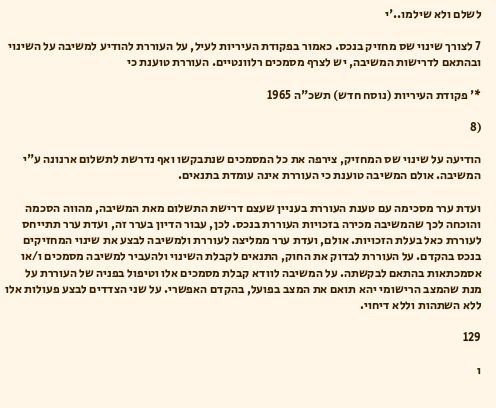לשלם ולא שילמו..'י

7 לצורך שינוי שס מחזיק בנכס. כאמור בפקודת העיריות לעיל, על העוררת להודיע למשיבה על השינוי ובהתאם לדרישות המשיבה, יש לצרף מסמכים רלוונטיים. העוררת טוענת כי

*' פקודת העיריות (נוסח חדש) תשכ"ה 1965

(8

הודיעה על שינוי שס המחזיק, צירפה את כל המסמכים שנתבקשו ואף נדרשת לתשלום ארנונה ע"י המשיבה. אולם המשיבה טוענת כי העוררת אינה עומדת בתנאים.

ועדת ערר מסכימה עם טענת העוררת בעניין שעצם דרישת התשלום מאת המשיבה, מהווה הסכמה והוכחה לכך שהמשיבה מכירה בזכויות העוררת בנכס. לכן, עבור הדיון בערר זה, ועדת ערר תתייחס לעוררת כאל בעלת הזכויות. אולם, ועדת ערר ממליצה לעוררת ולמשיבה לבצע את שינוי המחזיקים בנכס בהקדם. על העוררת לבדוק את החוק, התנאים לקבלת השינוי ולהעביר למשיבה מסמכים ו/או אסמכתאות בהתאם לבקשתה. על המשיבה לוודא קבלת מסמכים אלו וטיפול בפניה של העוררת על מנת שהמצב הרישומי יהא תואם את המצב בפועל, בהקדם האפשרי. על שני הצדדים לבצע פעולות אלו ללא השתהות וללא דיחוי.

129

ו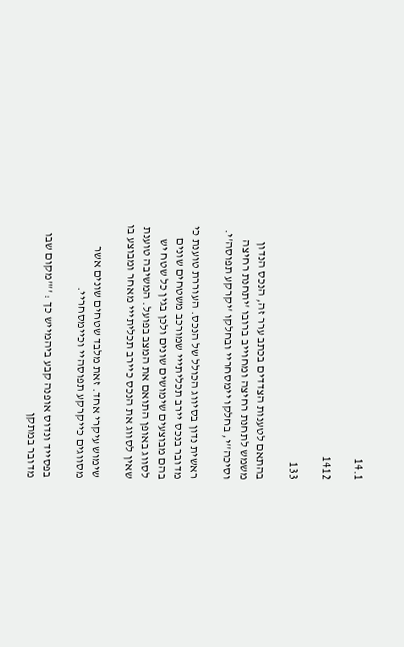14.1

1412

133

בהתאם לטענות הצדדים בכתב ערר זה, הנכס הנדון משמש לתחנת רחיצה ומחוייב ברובו 'יתחנת רחיצה וסיכה''י, בחלקו יימסחריי ובחלקו 'יקרקע תפוסה'י.

ראשית נדון בסיווג הכולל של הנכס. העוררת טוענת כי מדובר בנכס יירב תכליתייי שמורכב משטחים שונים בהם מבוצעים שימושים שונים ולכן בגין כל שטח יש לסווג באופן התואם את המצב בפועל. המשיבה טוענת שאין לסווג את הנכס כיירב תכליתייי מאחר ומבוצע בו

שימוש עיקרי אחד. זאת מלבד שטחים שונים אשר מסווגים כייקרקע תפוסהיי וכיימסחריי.

בפסייד ונדוס אופנה קבע ביהמייש כך : ''"מקום שבו מדובר במתקן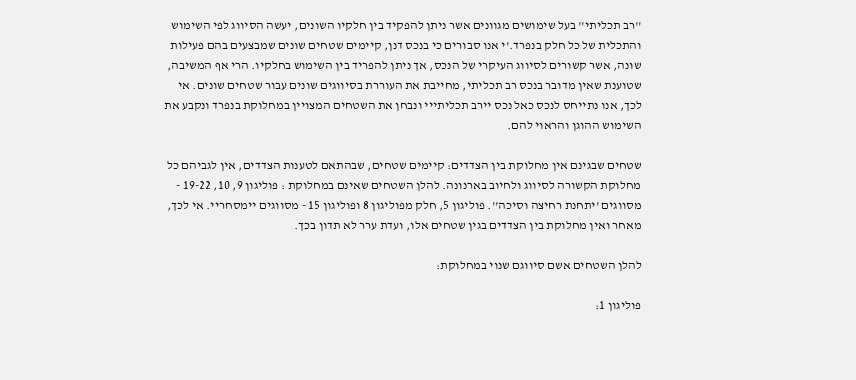''רב תכליתי'' בעל שימושים מגוונים אשר ניתן להפקיד בין חלקיו השונים, יעשה הסיווג לפי השימוש והתכלית של כל חלק בנפרד.'י אנו סבורים כי בנכס דנן, קיימים שטחים שונים שמבצעים בהם פעילות שונה, אשר קשורים לסיווג העיקרי של הנכס, אך ניתן להפריד בין השימוש בחלקיו. הרי אף המשיבה, שטוענת שאין מדובר בנכס רב תכליתי, מחייבת את העוררת בסיווגים שונים עבור שטחים שונים. אי לכך, אנו נתייחס לנכס כאל נכס יירב תכליתייי ונבחן את השטחים המצויין במחלוקת בנפרד ונקבע את השימוש ההוגן והראוי להם.

שטחים שבגינם אין מחלוקת בין הצדדים: קיימים שטחים, שבהתאם לטענות הצדדים, אין לגביהם כל מחלוקת הקשורה לסיווג ולחיוב בארנונה. להלן השטחים שאינם במחלוקת : פוליגון 9, 10, 19-22 - מסווגים 'יתחנת רחיצה וסיכה''. פוליגון 5, חלק מפוליגון 8 ופוליגון 15 - מסווגים יימסחריי. אי לכך, מאחר ואין מחלוקת בין הצדדים בגין שטחים אלו, ועדת ערר לא תדון בכך.

להלן השטחים אשם סיווגם שנוי במחלוקת:

פוליגון 1: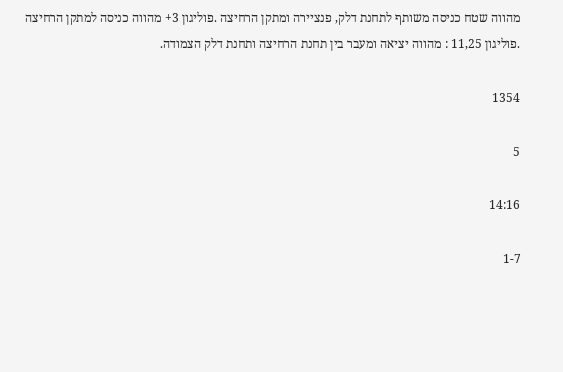מהווה שטח כניסה משותף לתחנת דלק, פנציירה ומתקן הרחיצה .פוליגון 3+ מהווה כניסה למתקן הרחיצה .פוליגון 11,25 : מהווה יציאה ומעבר בין תחנת הרחיצה ותחנת דלק הצמודה.

1354

5

14:16

1-7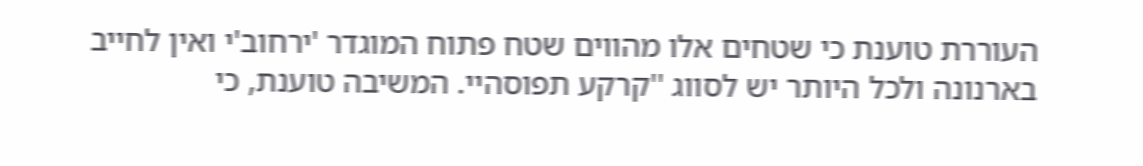העוררת טוענת כי שטחים אלו מהווים שטח פתוח המוגדר 'ירחוב'י ואין לחייב בארנונה ולכל היותר יש לסווג ''קרקע תפוסהיי. המשיבה טוענת, כי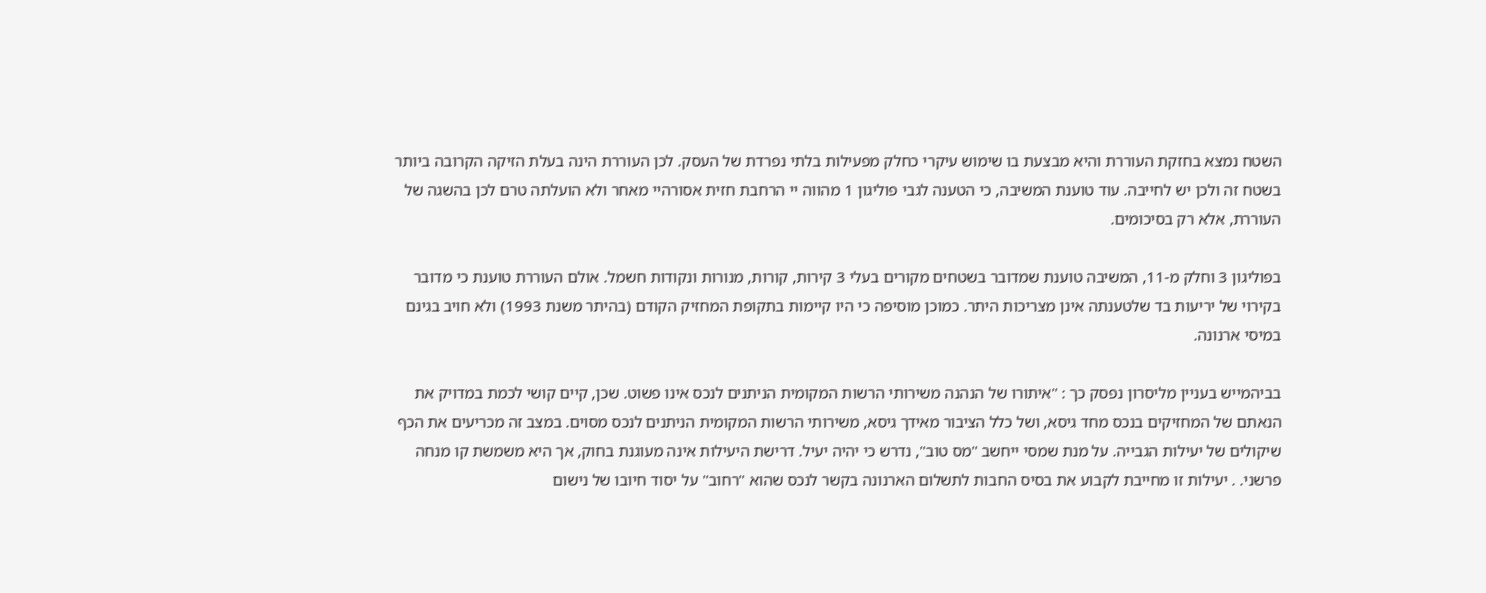השטח נמצא בחזקת העוררת והיא מבצעת בו שימוש עיקרי כחלק מפעילות בלתי נפרדת של העסק. לכן העוררת הינה בעלת הזיקה הקרובה ביותר בשטח זה ולכן יש לחייבה. עוד טוענת המשיבה, כי הטענה לגבי פוליגון 1 מהווה יי הרחבת חזית אסורהיי מאחר ולא הועלתה טרם לכן בהשגה של העוררת, אלא רק בסיכומים.

בפוליגון 3 וחלק מ-11, המשיבה טוענת שמדובר בשטחים מקורים בעלי 3 קירות, קורות, מנורות ונקודות חשמל. אולם העוררת טוענת כי מדובר בקירוי של יריעות בד שלטענתה אינן מצריכות היתר. כמוכן מוסיפה כי היו קיימות בתקופת המחזיק הקודם (בהיתר משנת 1993) ולא חויב בגינם במיסי ארנונה.

בביהמייש בעניין מליסרון נפסק כך : ''איתורו של הנהנה משירותי הרשות המקומית הניתנים לנכס אינו פשוט. שכן, קיים קושי לכמת במדויק את הנאתם של המחזיקים בנכס מחד גיסא, ושל כלל הציבור מאידך גיסא, משירותי הרשות המקומית הניתנים לנכס מסוים. במצב זה מכריעים את הכף שיקולים של יעילות הגבייה. על מנת שמסי ייחשב ''מס טוב'', נדרש כי יהיה יעיל. דרישת היעילות אינה מעוגנת בחוק, אך היא משמשת קו מנחה פרשני. . יעילות זו מחייבת לקבוע את בסיס החבות לתשלום הארנונה בקשר לנכס שהוא ''רחוב'' על יסוד חיובו של נישום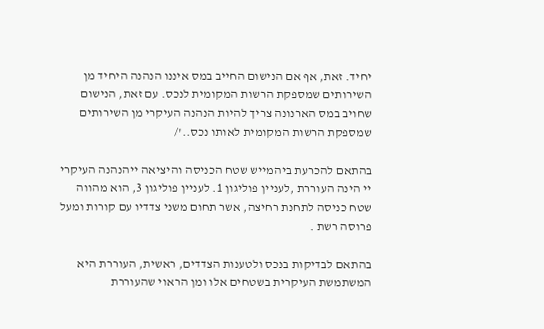יחיד. זאת, אף אם הנישום החייב במס איננו הנהנה היחיד מן השירותים שמספקת הרשות המקומית לנכס. עם זאת, הנישום שחויב במס הארנונה צריך להיות הנהנה העיקרי מן השירותים שמספקת הרשות המקומית לאותו נכס..'/

בהתאם להכרעת ביהמייש שטח הכניסה והיציאה ייהנהנה העיקרי יי הינה העוררת ,לעניין פוליגון 1. לעניין פוליגון 3, הוא מהווה שטח כניסה לתחנת רחיצה, אשר תחום משני צדדיו עם קורות ומעל פרוסה רשת .

בהתאם לבדיקות בנכס ולטענות הצדדים, ראשית, העוררת היא המשתמשת העיקרית בשטחים אלו ומן הראוי שהעוררת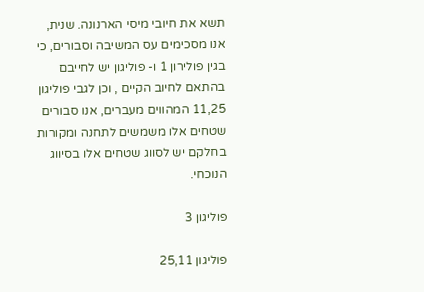תשא את חיובי מיסי הארנונה. שנית, אנו מסכימים עס המשיבה וסבורים, כי בגין פולירון 1 ו- פוליגון יש לחייבם בהתאם לחיוב הקיים , וכן לגבי פוליגון 11,25 המהווים מעברים, אנו סבורים שטחים אלו משמשים לתחנה ומקורות בחלקם יש לסווג שטחים אלו בסיווג הנוכחי.

פוליגון 3

פוליגון 25,11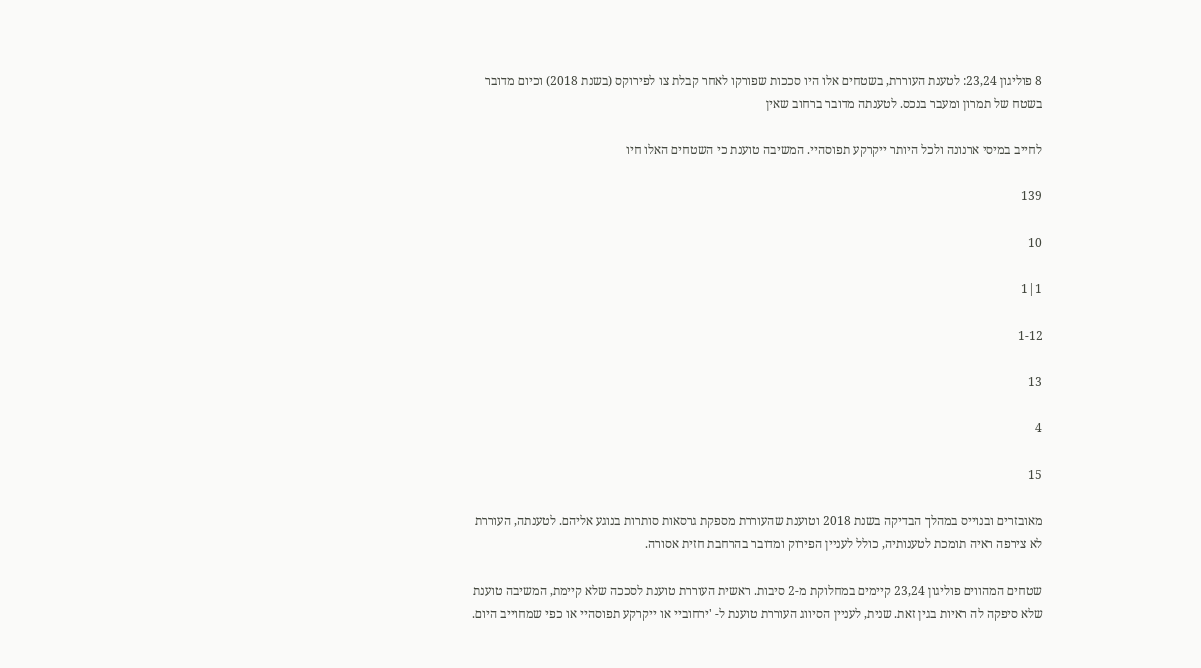8 פוליגון 23,24: לטענת העוררת, בשטחים אלו היו סככות שפורקו לאחר קבלת צו לפירוקס (בשנת 2018) וכיום מדובר בשטח של תמרון ומעבר בנכס. לטענתה מדובר ברחוב שאין

לחייב במיסי ארנונה ולכל היותר ייקרקע תפוסהיי. המשיבה טוענת כי השטחים האלו חיו

139

10

1|1

1-12

13

4

15

מאובזרים ובנוייס במהלך הבדיקה בשנת 2018 וטוענת שהעוררת מספקת גרסאות סותרות בנוגע אליהם. לטענתה, העוררת לא צירפה ראיה תומכת לטענותיה, כולל לעניין הפירוק ומדובר בהרחבת חזית אסורה.

שטחים המהווים פוליגון 23,24 קיימים במחלוקת מ-2 סיבות. ראשית העוררת טוענת לסככה שלא קיימת, המשיבה טוענת שלא סיפקה לה ראיות בגין זאת. שנית, לעניין הסיווג העוררת טוענת ל- 'ירחוביי או ייקרקע תפוסהיי או כפי שמחוייב היום.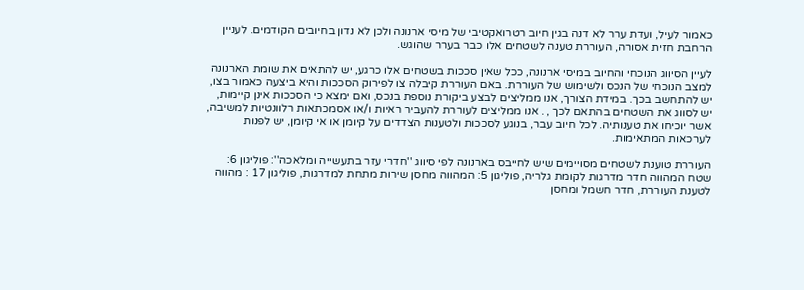כאמור לעיל, ועדת ערר לא דנה בגין חיוב רטרואקטיבי של מיסי ארנונה ולכן לא נדון בחיובים הקודמים. לעניין הרחבת חזית אסורה, העוררת טענה לשטחים אלו כבר בערר שהוגש.

לעיין הסיווג הנוכחי והחיוב במיסי ארנונה, ככל שאין סככות בשטחים אלו כרגע, יש להתאים את שומת הארנונה למצב הנוכחי של הנכס ולשימוש של העוררת. באם העוררת קיבלה צו לפירוק הסככות והיא ביצעה כאמור בצו, יש להתחשב בכך. במידת הצורך, אנו ממליצים לבצע ביקורת נוספת בנכס, ואם ימצא כי הסככות אינן קיימות, יש לסווג את השטחים בהתאם לכך , . אנו ממליצים לעוררת להעביר ראיות ו/או אסמכתאות רלוונטיות למשיבה, אשר יוכיחו את טענותיה. לכל חיוב עבר, בנוגע לסככות ולטענות הצדדים על קיומן או אי קיומן, יש לפנות לערכאות המתאימות.

העוררת טוענת לשטחים מסויימים שיש לחייבס בארנונה לפי סיווג ''חדרי עזר בתעשייה ומלאכה'': פוליגון 6: שטח המהווה חדר מדרגות לקומת גלריה, פוליגון 5: המהווה מחסן שירות מתחת למדרגות, פוליגון 17 : מהווה לטענת העוררת, חדר חשמל ומחסן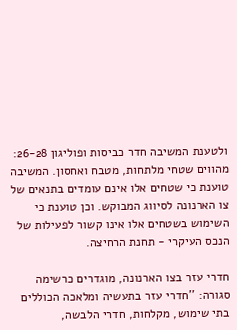ולטענת המשיבה חדר כביסות ופוליגון 26-28: מהווים שטחי מלתחות, מטבח ואחסון. המשיבה טוענת כי שטחים אלו אינם עומדים בתנאים של צו הארנונה לסיווג המבוקש. וכן טוענת כי השימוש בשטחים אלו אינו קשור לפעילות של הנכס העיקרי - תחנת הרחיצה.

חדרי עזר בצו הארנונה, מוגדרים כרשימה סגורה: ''חדרי עזר בתעשיה ומלאכה הכוללים בתי שימוש, מקלחות, חדרי הלבשה,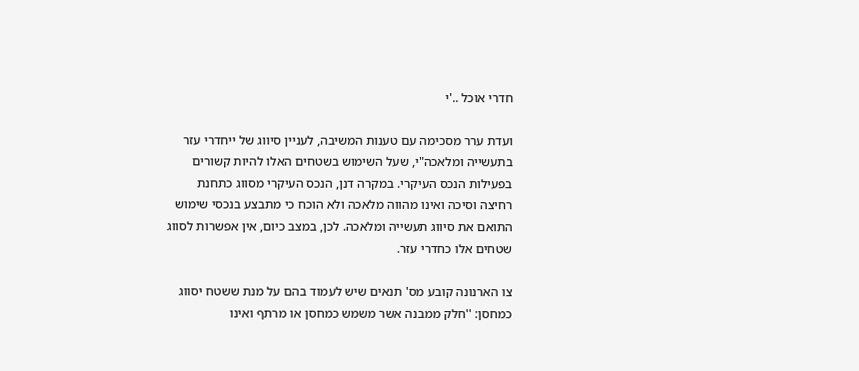חדרי אוכל ..'י

ועדת ערר מסכימה עם טענות המשיבה, לעניין סיווג של ייחדרי עזר בתעשייה ומלאכה"י, שעל השימוש בשטחים האלו להיות קשורים בפעילות הנכס העיקרי. במקרה דנן, הנכס העיקרי מסווג כתחנת רחיצה וסיכה ואינו מהווה מלאכה ולא הוכח כי מתבצע בנכסי שימוש התואם את סיווג תעשייה ומלאכה. לכן, במצב כיום, אין אפשרות לסווג שטחים אלו כחדרי עזר.

צו הארנונה קובע מס' תנאים שיש לעמוד בהם על מנת ששטח יסווג כמחסן: ''חלק ממבנה אשר משמש כמחסן או מרתף ואינו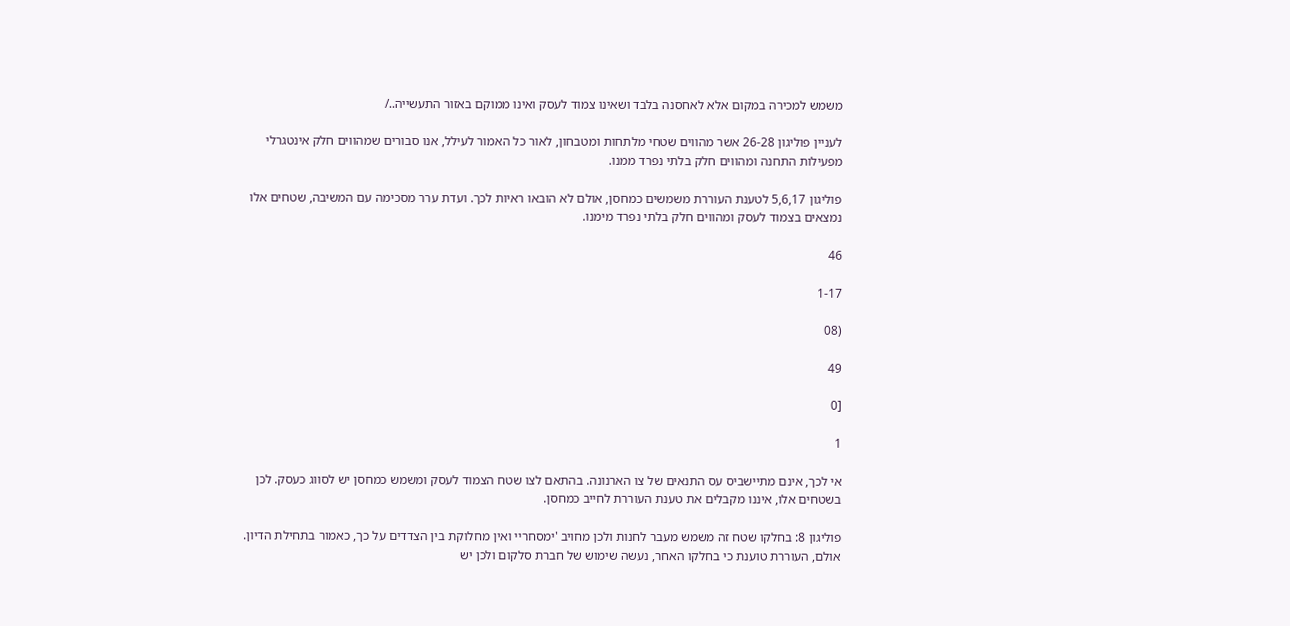משמש למכירה במקום אלא לאחסנה בלבד ושאינו צמוד לעסק ואינו ממוקם באזור התעשייה../

לעניין פוליגון 26-28 אשר מהווים שטחי מלתחות ומטבחון, לאור כל האמור לעילל, אנו סבורים שמהווים חלק אינטגרלי מפעילות התחנה ומהווים חלק בלתי נפרד ממנו.

פוליגון 5,6,17 לטענת העוררת משמשים כמחסן, אולם לא הובאו ראיות לכך. ועדת ערר מסכימה עם המשיבה, שטחים אלו נמצאים בצמוד לעסק ומהווים חלק בלתי נפרד מימנו.

46

1-17

(08

49

[0

1

אי לכך, אינם מתיישביס עס התנאים של צו הארנונה. בהתאם לצו שטח הצמוד לעסק ומשמש כמחסן יש לסווג כעסק. לכן בשטחים אלו, איננו מקבלים את טענת העוררת לחייב כמחסן.

פוליגון 8: בחלקו שטח זה משמש מעבר לחנות ולכן מחויב 'ימסחריי ואין מחלוקת בין הצדדים על כך, כאמור בתחילת הדיון. אולם, העוררת טוענת כי בחלקו האחר, נעשה שימוש של חברת סלקום ולכן יש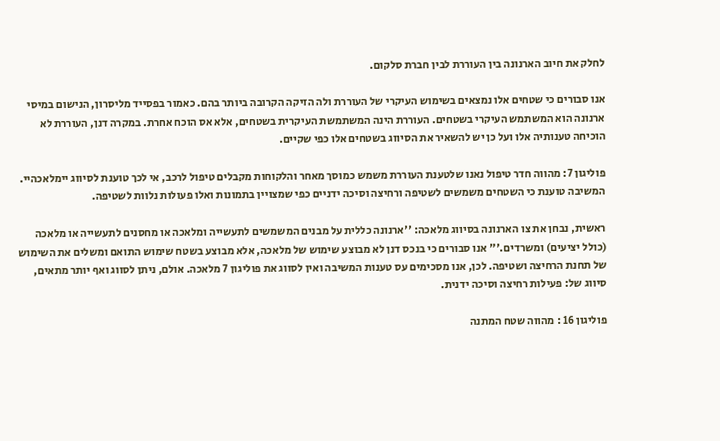לחלק את חיוב הארנונה בין העוררת לבין חברת סלקום.

אנו סבורים כי שטחים אלו נמצאים בשימוש העיקרי של העוררת ולה הזיקה הקרובה ביותר בהם. כאמור בפסייד מליסרון, הנישום במיסי ארנונה הוא המשתמש העיקרי בשטחים. העוררת הינה המשתמשת העיקרית בשטחים, אלא אס הוכח אחרת. במקרה דנן, העוררת לא הוכיחה טענותיה אלו ועל כן יש להשאיר את הסיווג בשטחים אלו כפי שקיים.

פוליגון 7: מהווה חדר טיפול נאנו שלטענת העוררת משמש כמוסך מאחר והלקוחות מקבלים טיפול לרכב, אי לכך טוענת לסיווג יימלאכהיי. המשיבה טוענת כי השטחים משמשים לשטיפה ורחיצה וסיכה ידניים כפי שמצויין בתמונות ואלו פעולות נלוות לשטיפה.

ראשית, נבחן את צו הארנונה בסיווג מלאכה: ''ארנונה כללית על מבנים המשמשים לתעשייה ומלאכה או מחסנים לתעשייה או מלאכה (כולל יציעים) ומשרדים.'" אנו סבורים כי בנכס דנן לא מבוצע שימוש של מלאכה, אלא מבוצע בשטח שימוש התואם ומשלים את השימוש של תחנת הרחיצה ושטיפה. לכן, אנו מסכימים עס טענות המשיבה ואין לסווג את פוליגון 7 מלאכה. אולם, ניתן לסווג ואף יותר מתאים, סיווג של: פעילות רחיצה וסיכה ידנית.

פוליגון 16 : מהווה שטח המתנה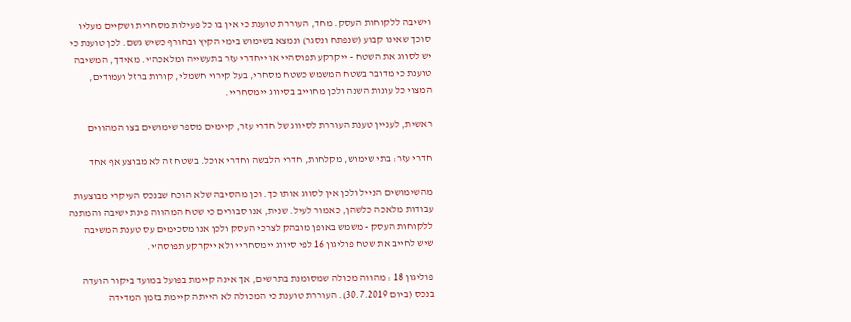וישיבה ללקוחות העסק. מחד, העוררת טוענת כי אין בו כל פעילות מסחרית ושקיים מעליו סוכך שאינו קבוע (שנפתח ונסגר) ונמצא בשימוש בימי הקיץ ובחורף כשיש גשם. לכן טוענת כי יש לסווג את השטח - ייקרקע תפוסהיי או ייחדרי עזר בתעשייה ומלאכה'י. מאידך, המשיבה טוענת כי מדובר בשטח המשמש כשטח מסחרי, בעל קירוי חשמלי, קורות ברזל ועמודים, המצוי כל עונות השנה ולכן מחוייב בסיווג יימסחריי.

ראשית, לעניין טענת העוררת לסיווג של חדרי עזר, קיימים מספר שימושים בצו המהווים

חדרי עזר: בתי שימוש, מקלחות, חדרי הלבשה וחדרי אוכל. בשטח זה לא מבוצע אף אחד

מהשימושים הנייל ולכן אין לסווג אותו כך. וכן מהסיבה שלא הוכח שבנכס העיקרי מבוצעות עבודות מלאכה כלשהן, כאמור לעיל. שנית, אנו סבורים כי שטח המהווה פינת ישיבה והמתנה ללקוחות העסק - משמש באופן מובהק לצרכי העסק ולכן אנו מסכימים עס טענת המשיבה שיש לחייב את שטח פוליגון 16 לפי סיווג יימסחריי ולא ייקרקע תפוסה'י.

פוליגון 18 : מהווה מכולה שמסומנת בתרשים, אך אינה קיימת בפועל במועד ביקור הועדה בנכס (ביום 30.7.2019). העוררת טוענת כי המכולה לא הייתה קיימת בזמן המדידה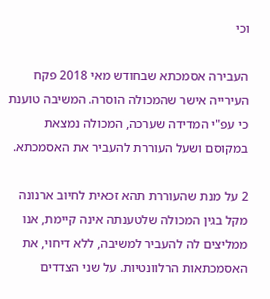וכי

העבירה אסמכתא שבחודש מאי 2018 פקח העירייה אישר שהמכולה הוסרה. המשיבה טוענת כי עפ"י המדידה שערכה, המכולה נמצאת במקוסם ושעל העוררת להעביר את האסמכתא.

2 על מנת שהעוררת תהא זכאית לחיוב ארנונה מקל בגין המכולה שלטענתה אינה קיימת, אנו ממליצים לה להעביר למשיבה, ללא דיחוי, את האסמכתאות הרלוונטיות. על שני הצדדים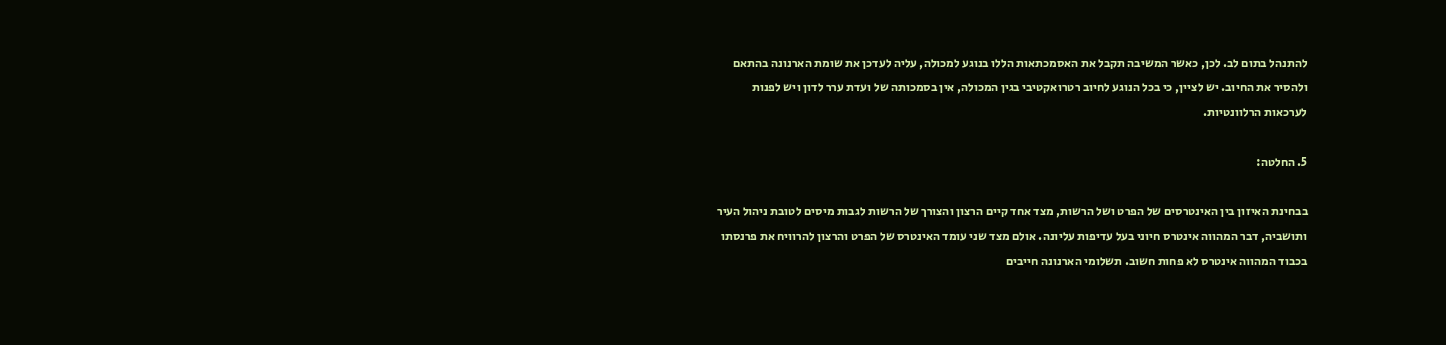להתנהל בתום לב. לכן, כאשר המשיבה תקבל את האסמכתאות הללו בנוגע למכולה, עליה לעדכן את שומת הארנונה בהתאם ולהסיר את החיוב. יש לציין, כי בכל הנוגע לחיוב רטרואקטיבי בגין המכולה, אין בסמכותה של ועדת ערר לדון ויש לפנות לערכאות הרלוונטיות.

5. החלטה:

בבחינת האיזון בין האינטרסים של הפרט ושל הרשות, מצד אחד קיים הרצון והצורך של הרשות לגבות מיסים לטובת ניהול העיר ותושביה, דבר המהווה אינטרס חיוני בעל עדיפות עליונה. אולם מצד שני עומד האינטרס של הפרט והרצון להרוויח את פרנסתו בכבוד המהווה אינטרס לא פחות חשוב. תשלומי הארנונה חייבים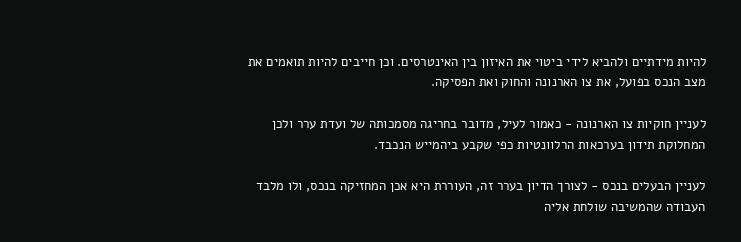להיות מידתיים ולהביא לידי ביטוי את האיזון בין האינטרסים. וכן חייבים להיות תואמים את מצב הנכס בפועל, את צו הארנונה והחוק ואת הפסיקה.

לעניין חוקיות צו הארנונה - כאמור לעיל, מדובר בחריגה מסמכותה של ועדת ערר ולכן המחלוקת תידון בערכאות הרלוונטיות כפי שקבע ביהמייש הנכבד.

לעניין הבעלים בנכס - לצורך הדיון בערר זה, העוררת היא אכן המחזיקה בנכס, ולו מלבד העבודה שהמשיבה שולחת אליה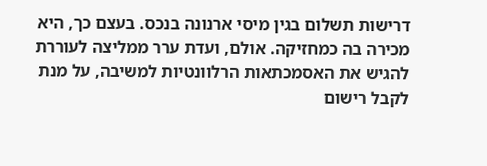דרישות תשלום בגין מיסי ארנונה בנכס. בעצם כך, היא מכירה בה כמחזיקה. אולם, ועדת ערר ממליצה לעוררת להגיש את האסמכתאות הרלוונטיות למשיבה, על מנת לקבל רישום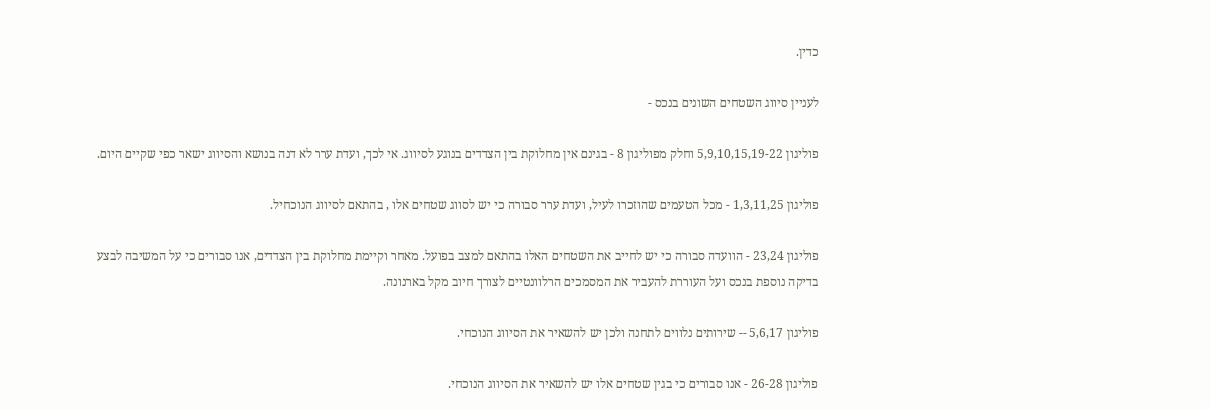כדין.

לעניין סיווג השטחים השונים בנכס -

פוליגון 5,9,10,15,19-22 וחלק מפוליגון 8 - בגינם אין מחלוקת בין הצדדים בנוגע לסיווג. אי לכך, ועדת ערר לא דנה בנושא והסיווג ישאר כפי שקיים היום.

פוליגון 1,3,11,25 - מכל הטעמים שהוזכרו לעיל, ועדת ערר סבורה כי יש לסווג שטחים אלו , בהתאם לסיווג הנוכחיל.

פוליגון 23,24 - הוועדה סבורה כי יש לחייב את השטחים האלו בהתאם למצב בפועל. מאחר וקיימת מחלוקת בין הצדדים, אנו סבורים כי על המשיבה לבצע בדיקה נוספת בנכס ועל העוררת להעביר את המסמכים הרלוונטיים לצורך חיוב מקל בארנונה.

פוליגון 5,6,17 -- שירותים נלווים לתחנה ולכן יש להשאיר את הסיווג הנוכחי.

פוליגון 26-28 - אנו סבורים כי בגין שטחים אלו יש להשאיר את הסיווג הנוכחי.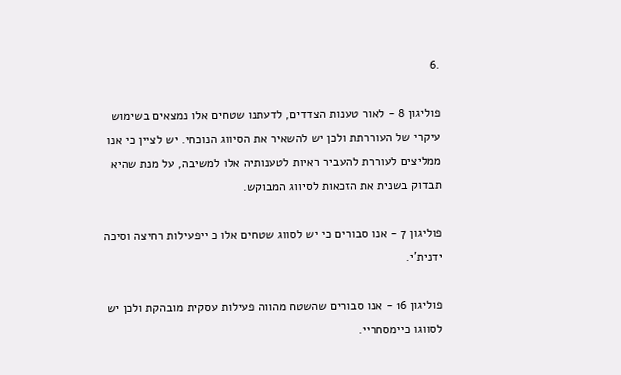.6

פוליגון 8 - לאור טענות הצדדים, לדעתנו שטחים אלו נמצאים בשימוש עיקרי של העוררתת ולכן יש להשאיר את הסיווג הנוכחי. יש לציין כי אנו ממליצים לעוררת להעביר ראיות לטענותיה אלו למשיבה, על מנת שהיא תבדוק בשנית את הזכאות לסיווג המבוקש.

פוליגון 7 - אנו סבורים כי יש לסווג שטחים אלו כ ייפעילות רחיצה וסיכה ידנית'י.

פוליגון 16 - אנו סבורים שהשטח מהווה פעילות עסקית מובהקת ולכן יש לסווגו כיימסחריי.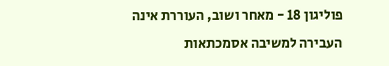פוליגון 18 - מאחר ושוב, העוררת אינה העבירה למשיבה אסמכתאות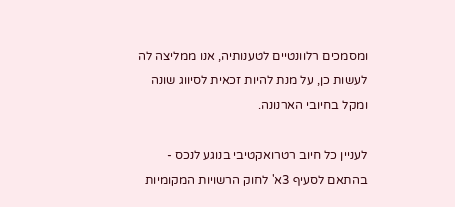ומסמכים רלוונטיים לטענותיה, אנו ממליצה לה לעשות כן, על מנת להיות זכאית לסיווג שונה ומקל בחיובי הארנונה.

לעניין כל חיוב רטרואקטיבי בנוגע לנכס - בהתאם לסעיף 3א' לחוק הרשויות המקומיות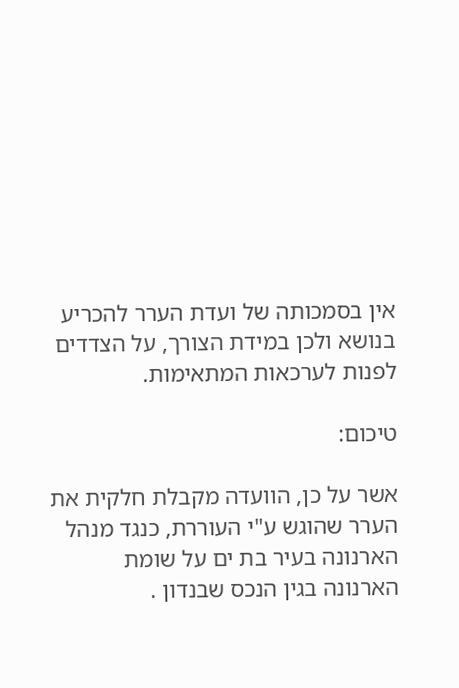אין בסמכותה של ועדת הערר להכריע בנושא ולכן במידת הצורך, על הצדדים לפנות לערכאות המתאימות.

טיכום:

אשר על כן, הוועדה מקבלת חלקית את הערר שהוגש ע"י העוררת, כנגד מנהל הארנונה בעיר בת ים על שומת הארנונה בגין הנכס שבנדון .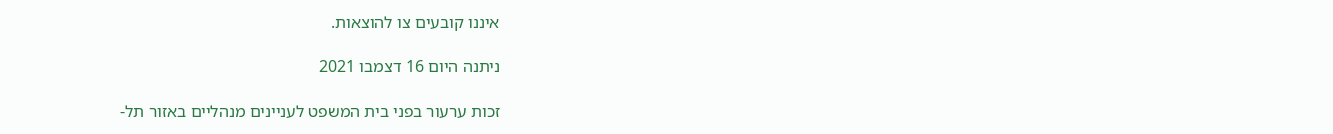איננו קובעים צו להוצאות.

ניתנה היום 16 דצמבו 2021

זכות ערעור בפני בית המשפט לעניינים מנהליים באזור תל-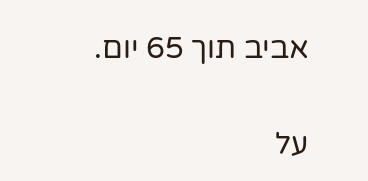אביב תוך 65 יום.

על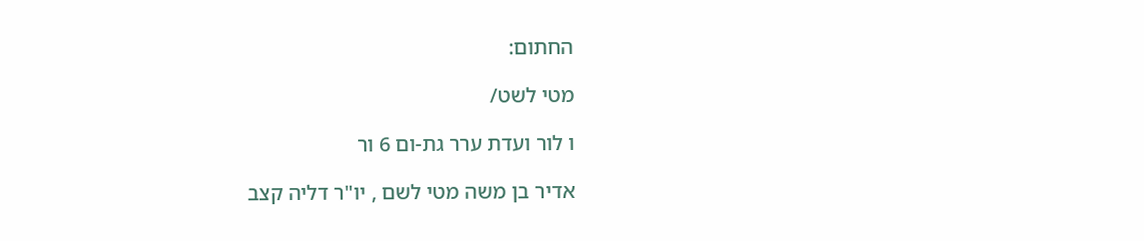החתום:

מטי לשט/

ו לור ועדת ערר גת-ום 6 ור

אדיר בן משה מטי לשם , יו"ר דליה קצב